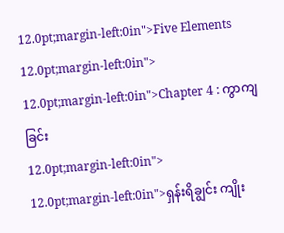12.0pt;margin-left:0in">Five Elements
12.0pt;margin-left:0in">
12.0pt;margin-left:0in">Chapter 4 : ကွာကျခြင်း
12.0pt;margin-left:0in">
12.0pt;margin-left:0in">ရှန်းရိချွင်း ကျိုး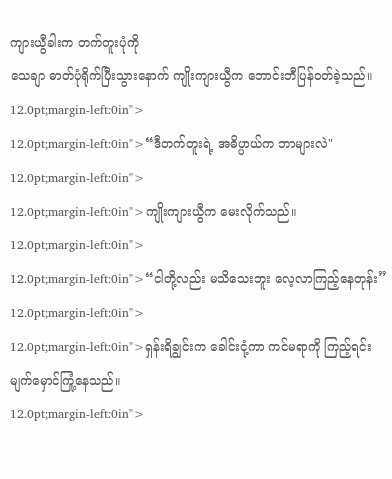ကျားယွီခါးက တက်တူးပုံကို
သေချာ ဓာတ်ပုံရိုက်ပြီးသွားနောက် ကျိုးကျားယွီက ဘောင်းဘီပြန်၀တ်ခဲ့သည်။
12.0pt;margin-left:0in">
12.0pt;margin-left:0in">“ဒီတက်တူးရဲ့ အဓိပ္ပာယ်က ဘာများလဲ"
12.0pt;margin-left:0in">
12.0pt;margin-left:0in">ကျိုးကျားယွီက မေးလိုက်သည်။
12.0pt;margin-left:0in">
12.0pt;margin-left:0in">“ငါတို့လည်း မသိသေးဘူး လေ့လာကြည့်နေတုန်း”
12.0pt;margin-left:0in">
12.0pt;margin-left:0in">ရှန်းရိချွင်းက ခေါင်းငုံ့ကာ ကင်မရာကို ကြည့်ရင်း
မျက်မှောင်ကြုံ့နေသည်။
12.0pt;margin-left:0in">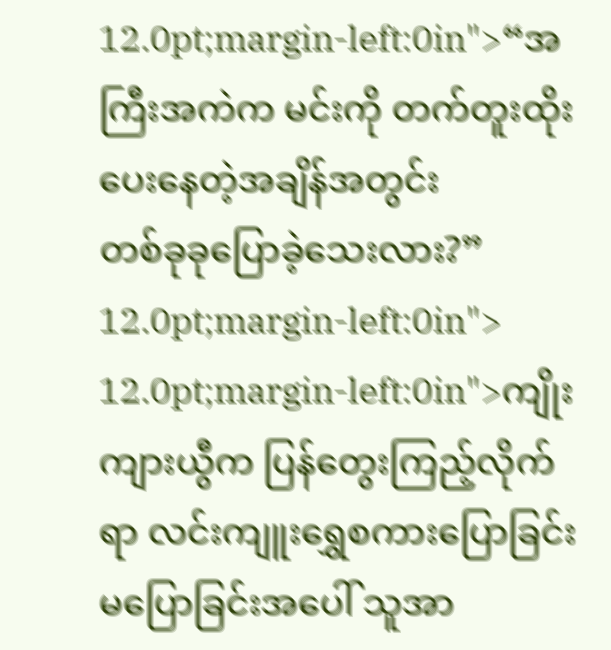12.0pt;margin-left:0in">“အကြီးအကဲက မင်းကို တက်တူးထိုးပေးနေတဲ့အချိန်အတွင်း
တစ်ခုခုပြောခဲ့သေးလား?”
12.0pt;margin-left:0in">
12.0pt;margin-left:0in">ကျိုးကျားယွီက ပြန်တွေးကြည့်လိုက်ရာ လင်းကျူးရွှေစကားပြောခြင်း
မပြောခြင်းအပေါ် သူအာ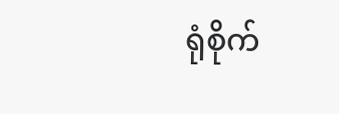ရုံစိုက်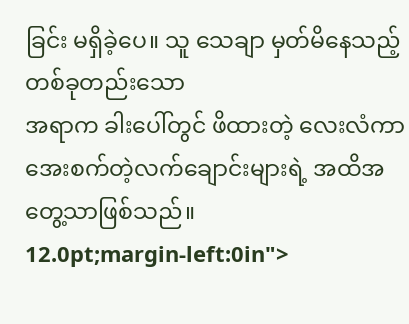ခြင်း မရှိခဲ့ပေ။ သူ သေချာ မှတ်မိနေသည့် တစ်ခုတည်းသော
အရာက ခါးပေါ်တွင် ဖိထားတဲ့ လေးလံကာ အေးစက်တဲ့လက်ချောင်းများရဲ့ အထိအတွေ့သာဖြစ်သည်။
12.0pt;margin-left:0in">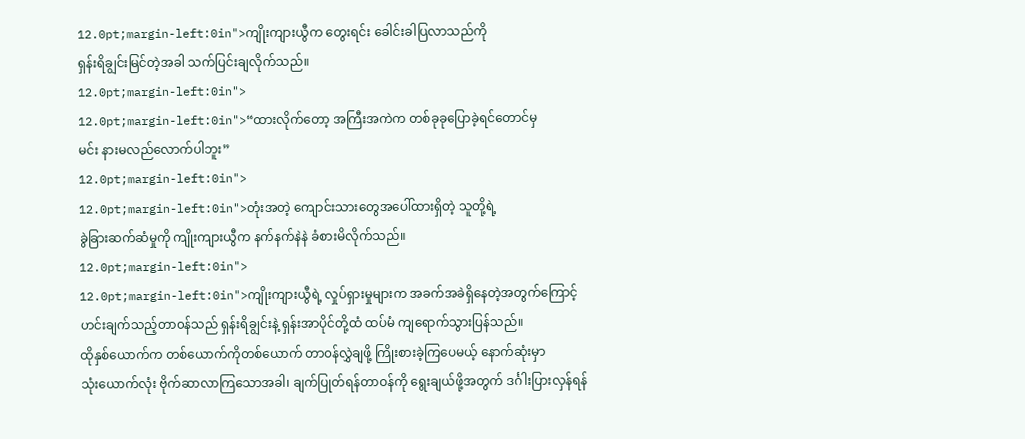12.0pt;margin-left:0in">ကျိုးကျားယွီက တွေးရင်း ခေါင်းခါပြလာသည်ကို
ရှန်းရိချွင်းမြင်တဲ့အခါ သက်ပြင်းချလိုက်သည်။
12.0pt;margin-left:0in">
12.0pt;margin-left:0in">“ထားလိုက်တော့ အကြီးအကဲက တစ်ခုခုပြောခဲ့ရင်တောင်မှ
မင်း နားမလည်လောက်ပါဘူး”
12.0pt;margin-left:0in">
12.0pt;margin-left:0in">တုံးအတဲ့ ကျောင်းသားတွေအပေါ်ထားရှိတဲ့ သူတို့ရဲ့
ခွဲခြားဆက်ဆံမှုကို ကျိုးကျားယွီက နက်နက်နဲနဲ ခံစားမိလိုက်သည်။
12.0pt;margin-left:0in">
12.0pt;margin-left:0in">ကျိုးကျားယွီရဲ့ လှုပ်ရှားမှုများက အခက်အခဲရှိနေတဲ့အတွက်ကြောင့်
ဟင်းချက်သည့်တာ၀န်သည် ရှန်းရိချွင်းနဲ့ ရှန်းအာပိုင်တို့ထံ ထပ်မံ ကျရောက်သွားပြန်သည်။
ထိုနှစ်ယောက်က တစ်ယောက်ကိုတစ်ယောက် တာ၀န်လွှဲချဖို့ ကြိုးစားခဲ့ကြပေမယ့် နောက်ဆုံးမှာ
သုံးယောက်လုံး ဗိုက်ဆာလာကြသောအခါ၊ ချက်ပြုတ်ရန်တာဝန်ကို ရွေးချယ်ဖို့အတွက် ဒင်္ဂါးပြားလှန်ရန်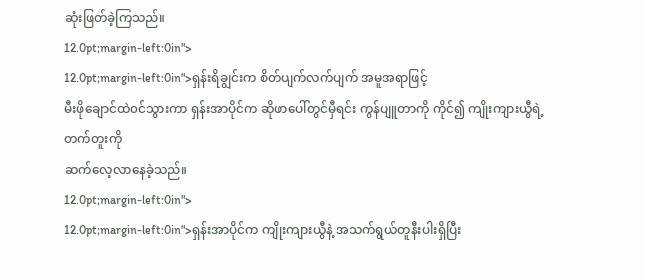ဆုံးဖြတ်ခဲ့ကြသည်။
12.0pt;margin-left:0in">
12.0pt;margin-left:0in">ရှန်းရိချွင်းက စိတ်ပျက်လက်ပျက် အမူအရာဖြင့်
မီးဖိုချောင်ထဲ၀င်သွားကာ ရှန်းအာပိုင်က ဆိုဖာပေါ်တွင်မှီရင်း ကွန်ပျူတာကို ကိုင်၍ ကျိုးကျားယွီရဲ့တက်တူးကို
ဆက်လေ့လာနေခဲ့သည်။
12.0pt;margin-left:0in">
12.0pt;margin-left:0in">ရှန်းအာပိုင်က ကျိုးကျားယွီနဲ့ အသက်ရွယ်တူနီးပါးရှိပြီး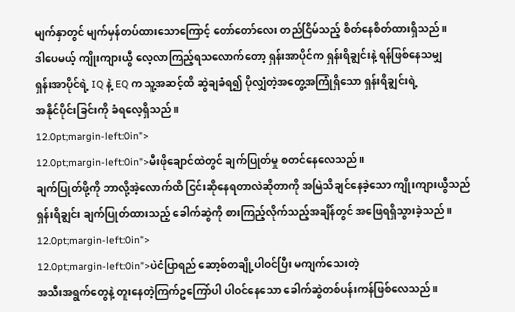မျက်နှာတွင် မျက်မှန်တပ်ထားသောကြောင့် တော်တော်လေး တည်ငြိမ်သည့် စိတ်နေစိတ်ထားရှိသည်။
ဒါပေမယ့် ကျိုးကျားယွီ လေ့လာကြည့်ရသလောက်တော့ ရှန်းအာပိုင်က ရှန်းရိချွင်းနဲ့ ရန်ဖြစ်နေသမျှ
ရှန်းအာပိုင်ရဲ့ IQ နဲ့ EQ က သူ့အဆင့်ထိ ဆွဲချခံရ၍ ပိုလျှံတဲ့အတွေ့အကြုံရှိသော ရှန်းရိချွင်းရဲ့
အနိုင်ပိုင်းခြင်းကို ခံရလေ့ရှိသည်။
12.0pt;margin-left:0in">
12.0pt;margin-left:0in">မီးဖိုချောင်ထဲတွင် ချက်ပြုတ်မှု စတင်နေလေသည်။
ချက်ပြုတ်ဖို့ကို ဘာလို့အဲ့လောက်ထိ ငြင်းဆိုနေရတာလဲဆိုတာကို အမြဲသိချင်နေခဲ့သော ကျိုးကျားယွီသည်
ရှန်းရိချွင်း ချက်ပြုတ်ထားသည့် ခေါက်ဆွဲကို စားကြည့်လိုက်သည့်အချိန်တွင် အဖြေရရှိသွားခဲ့သည်။
12.0pt;margin-left:0in">
12.0pt;margin-left:0in">ပဲငံပြာရည် ဆော့စ်တချို့ပါဝင်ပြီး မကျက်သေးတဲ့
အသီးအရွက်တွေနဲ့ တူးနေတဲ့ကြက်ဥကြော်ပါ ပါဝင်နေသော ခေါက်ဆွဲတစ်ပန်းကန်ဖြစ်လေသည်။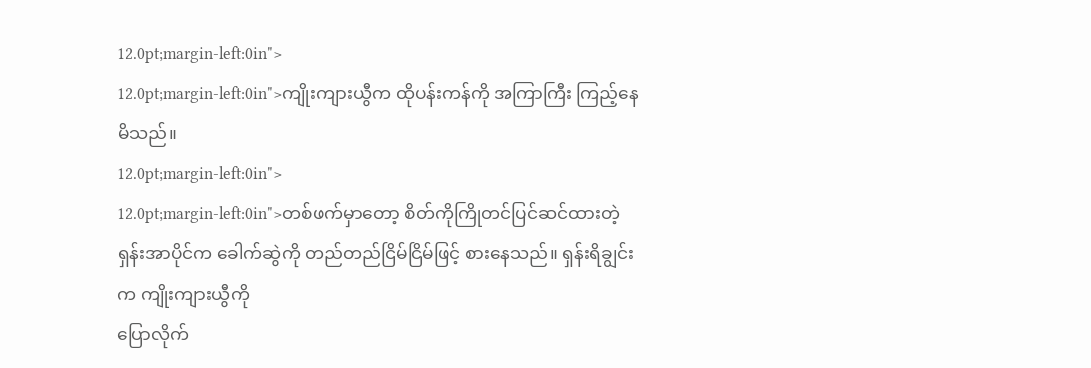12.0pt;margin-left:0in">
12.0pt;margin-left:0in">ကျိုးကျားယွီက ထိုပန်းကန်ကို အကြာကြီး ကြည့်နေမိသည်။
12.0pt;margin-left:0in">
12.0pt;margin-left:0in">တစ်ဖက်မှာတော့ စိတ်ကိုကြိုတင်ပြင်ဆင်ထားတဲ့
ရှန်းအာပိုင်က ခေါက်ဆွဲကို တည်တည်ငြိမ်ငြိမ်ဖြင့် စားနေသည်။ ရှန်းရိချွင်းက ကျိုးကျားယွီကို
ပြောလိုက်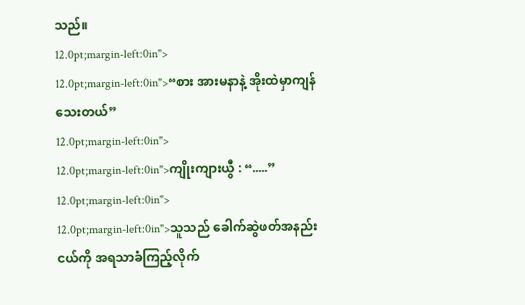သည်။
12.0pt;margin-left:0in">
12.0pt;margin-left:0in">“စား အားမနာနဲ့ အိုးထဲမှာကျန်သေးတယ်”
12.0pt;margin-left:0in">
12.0pt;margin-left:0in">ကျိုးကျားယွီ : “.....”
12.0pt;margin-left:0in">
12.0pt;margin-left:0in">သူသည် ခေါက်ဆွဲဖတ်အနည်းငယ်ကို အရသာခံကြည့်လိုက်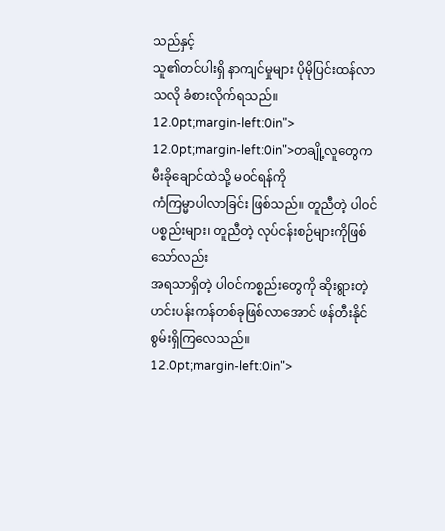သည်နှင့်
သူ၏တင်ပါးရှိ နာကျင်မှုများ ပိုမိုပြင်းထန်လာသလို ခံစားလိုက်ရသည်။
12.0pt;margin-left:0in">
12.0pt;margin-left:0in">တချို့လူတွေက မီးခိုချောင်ထဲသို့ မ၀င်ရန်ကို
ကံကြမ္မာပါလာခြင်း ဖြစ်သည်။ တူညီတဲ့ ပါ၀င်ပစ္စည်းများ၊ တူညီတဲ့ လုပ်ငန်းစဉ်များကိုဖြစ်သော်လည်း
အရသာရှိတဲ့ ပါ၀င်ကစ္စည်းတွေကို ဆိုးရွားတဲ့ ဟင်းပန်းကန်တစ်ခုဖြစ်လာအောင် ဖန်တီးနိုင်စွမ်းရှိကြလေသည်။
12.0pt;margin-left:0in">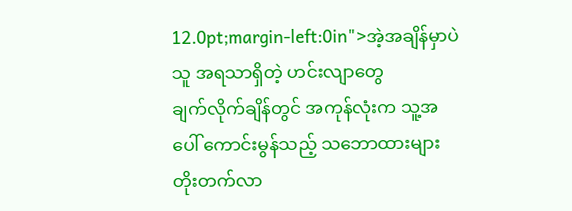12.0pt;margin-left:0in">အဲ့အချိန်မှာပဲ သူ အရသာရှိတဲ့ ဟင်းလျာတွေ
ချက်လိုက်ချိန်တွင် အကုန်လုံးက သူ့အပေါ် ကောင်းမွန်သည့် သဘောထားများ တိုးတက်လာ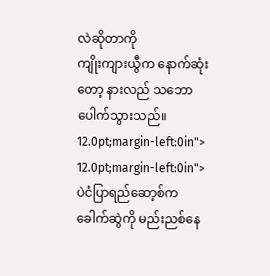လဲဆိုတာကို
ကျိုးကျားယွီက နောက်ဆုံးတော့ နားလည် သဘောပေါက်သွားသည်။
12.0pt;margin-left:0in">
12.0pt;margin-left:0in">ပဲငံပြာရည်ဆော့စ်က ခေါက်ဆွဲကို မည်းညစ်နေ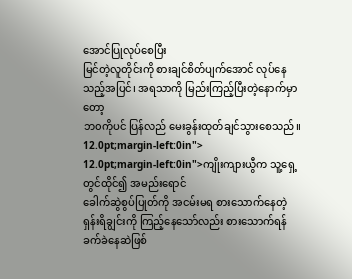အောင်ပြုလုပ်စေပြီး
မြင်တဲ့လူတိုင်းကို စားချင်စိတ်ပျက်အောင် လုပ်နေသည့်အပြင်၊ အရသာကို မြည်းကြည့်ပြီးတဲ့နောက်မှာတော့
ဘ၀ကိုပင် ပြန်လည် မေးခွန်းထုတ်ချင်သွားစေသည်။
12.0pt;margin-left:0in">
12.0pt;margin-left:0in">ကျိုးကျားယွီက သူ့ရှေ့တွင်ထိုင်၍ အမည်းရောင်
ခေါက်ဆွဲစွပ်ပြုတ်ကို အငမ်းမရ စားသောက်နေတဲ့ ရှန်းရိချွင်းကို ကြည့်နေသော်လည်း စားသောက်ရန်
ခက်ခဲနေဆဲဖြစ်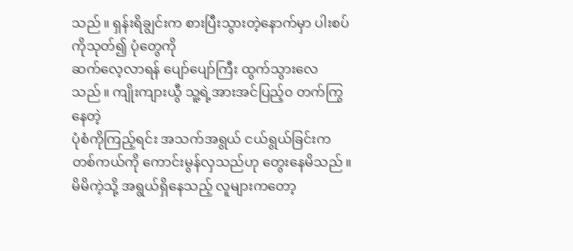သည်။ ရှန်းရိချွင်းက စားပြီးသွားတဲ့နောက်မှာ ပါးစပ်ကိုသုတ်၍ ပုံတွေကို
ဆက်လေ့လာရန် ပျော်ပျော်ကြီး ထွက်သွားလေသည်။ ကျိုးကျားယွီ သူ့ရဲ့အားအင်ပြည့်၀ တက်ကြွနေတဲ့
ပုံစံကိုကြည့်ရင်း အသက်အရွယ် ငယ်ရွယ်ခြင်းက တစ်ကယ်ကို ကောင်းမွန်လှသည်ဟု တွေးနေမိသည်။
မိမိကဲ့သို့ အရွယ်ရှိနေသည့် လူများကတော့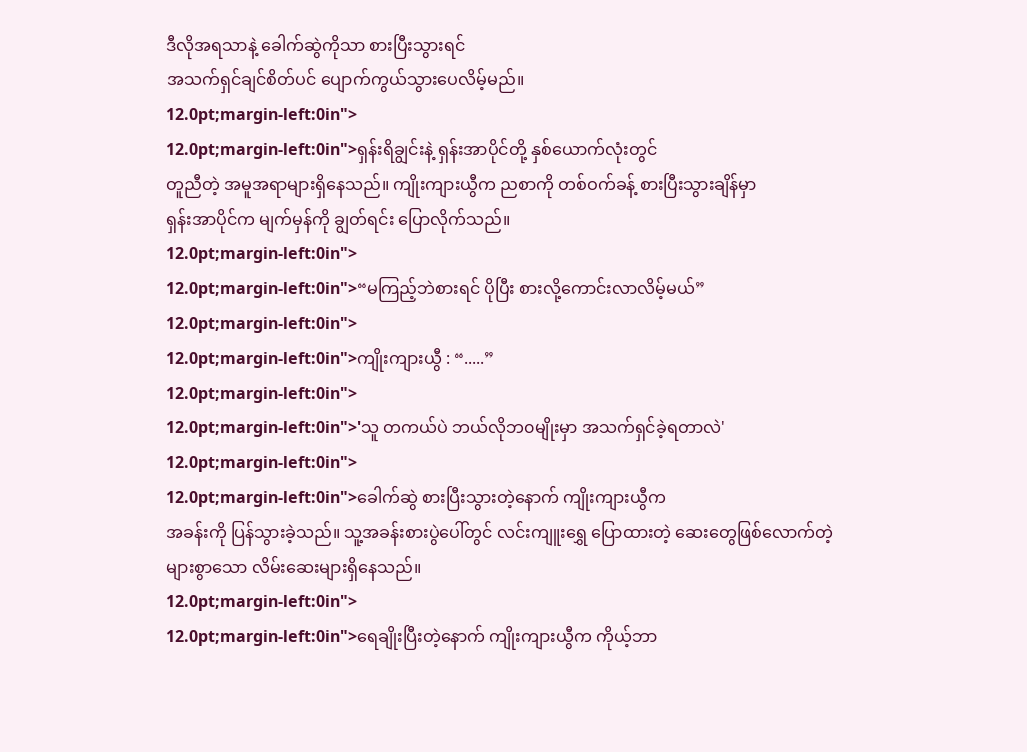ဒီလိုအရသာနဲ့ ခေါက်ဆွဲကိုသာ စားပြီးသွားရင်
အသက်ရှင်ချင်စိတ်ပင် ပျောက်ကွယ်သွားပေလိမ့်မည်။
12.0pt;margin-left:0in">
12.0pt;margin-left:0in">ရှန်းရိချွင်းနဲ့ ရှန်းအာပိုင်တို့ နှစ်ယောက်လုံးတွင်
တူညီတဲ့ အမူအရာများရှိနေသည်။ ကျိုးကျားယွီက ညစာကို တစ်ဝက်ခန့် စားပြီးသွားချိန်မှာ
ရှန်းအာပိုင်က မျက်မှန်ကို ချွတ်ရင်း ပြောလိုက်သည်။
12.0pt;margin-left:0in">
12.0pt;margin-left:0in">“မကြည့်ဘဲစားရင် ပိုပြီး စားလို့ကောင်းလာလိမ့်မယ်”
12.0pt;margin-left:0in">
12.0pt;margin-left:0in">ကျိုးကျားယွီ : “.....”
12.0pt;margin-left:0in">
12.0pt;margin-left:0in">'သူ တကယ်ပဲ ဘယ်လိုဘ၀မျိုးမှာ အသက်ရှင်ခဲ့ရတာလဲ'
12.0pt;margin-left:0in">
12.0pt;margin-left:0in">ခေါက်ဆွဲ စားပြီးသွားတဲ့နောက် ကျိုးကျားယွီက
အခန်းကို ပြန်သွားခဲ့သည်။ သူ့အခန်းစားပွဲပေါ်တွင် လင်းကျူးရွှေ ပြောထားတဲ့ ဆေးတွေဖြစ်လောက်တဲ့
များစွာသော လိမ်းဆေးများရှိနေသည်။
12.0pt;margin-left:0in">
12.0pt;margin-left:0in">ရေချိုးပြီးတဲ့နောက် ကျိုးကျားယွီက ကိုယ့်ဘာ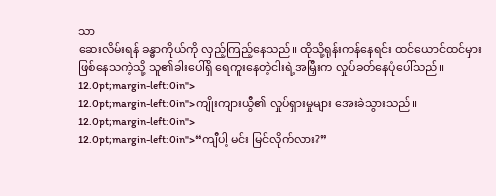သာ
ဆေးလိမ်းရန် ခန္ဓာကိုယ်ကို လှည့်ကြည့်နေသည်။ ထိုသို့ရုန်းကန်နေရင်း ထင်ယောင်ထင်မှား
ဖြစ်နေသကဲ့သို့ သူ၏ခါးပေါ်ရှိ ရေကူးနေတဲ့ငါးရဲ့အမြှီးက လှုပ်ခတ်နေပုံပေါ်သည်။
12.0pt;margin-left:0in">
12.0pt;margin-left:0in">ကျိုးကျားယွီ၏ လှုပ်ရှားမှုများ အေးခဲသွားသည်။
12.0pt;margin-left:0in">
12.0pt;margin-left:0in">“ကျီပါ့ မင်း မြင်လိုက်လား?”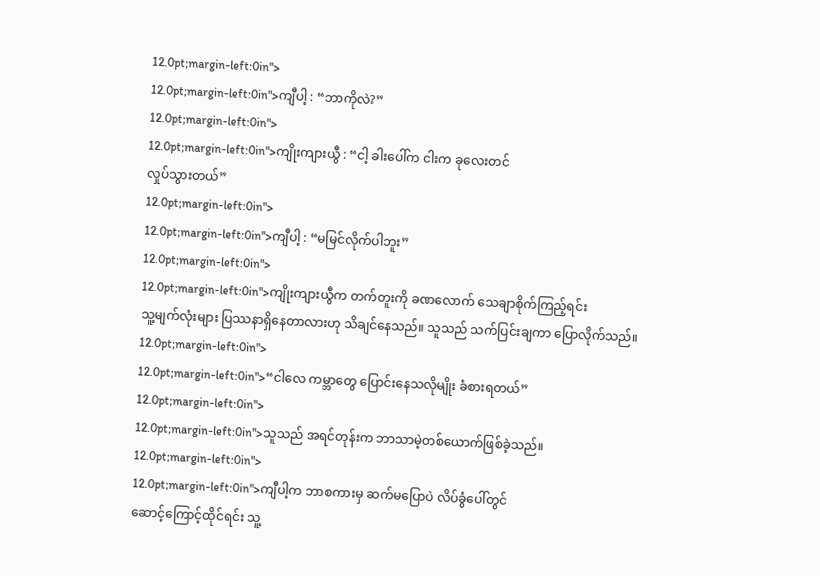12.0pt;margin-left:0in">
12.0pt;margin-left:0in">ကျီပါ့ : “ဘာကိုလဲ?”
12.0pt;margin-left:0in">
12.0pt;margin-left:0in">ကျိုးကျားယွီ : “ငါ့ ခါးပေါ်က ငါးက ခုလေးတင်
လှုပ်သွားတယ်”
12.0pt;margin-left:0in">
12.0pt;margin-left:0in">ကျီပါ့ : “မမြင်လိုက်ပါဘူး”
12.0pt;margin-left:0in">
12.0pt;margin-left:0in">ကျိုးကျားယွီက တက်တူးကို ခဏလောက် သေချာစိုက်ကြည့်ရင်း
သူ့မျက်လုံးများ ပြဿနာရှိနေတာလားဟု သိချင်နေသည်။ သူသည် သက်ပြင်းချကာ ပြောလိုက်သည်။
12.0pt;margin-left:0in">
12.0pt;margin-left:0in">“ငါလေ ကမ္ဘာတွေ ပြောင်းနေသလိုမျိုး ခံစားရတယ်”
12.0pt;margin-left:0in">
12.0pt;margin-left:0in">သူသည် အရင်တုန်းက ဘာသာမဲ့တစ်ယောက်ဖြစ်ခဲ့သည်။
12.0pt;margin-left:0in">
12.0pt;margin-left:0in">ကျီပါ့က ဘာစကားမှ ဆက်မပြောပဲ လိပ်ခွံပေါ်တွင်
ဆောင့်ကြောင့်ထိုင်ရင်း သူ့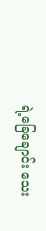ရဲ့ခြေချောင်း သေး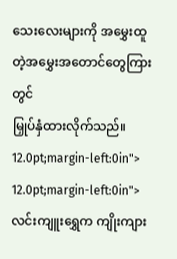သေးလေးများကို အမွှေးထူတဲ့အမွှေးအတောင်တွေကြားတွင်
မြှုပ်နှံထားလိုက်သည်။
12.0pt;margin-left:0in">
12.0pt;margin-left:0in">လင်းကျူးရွှေက ကျိုးကျား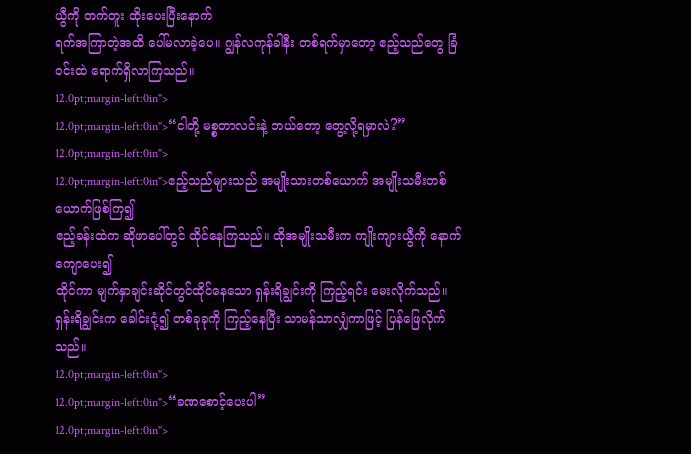ယွီကို တက်တူး ထိုးပေးပြီးနောက်
ရက်အကြာတဲ့အထိ ပေါ်မလာခဲ့ပေ။ ဂျွန်လကုန်ခါနီး တစ်ရက်မှာတော့ ဧည့်သည်တွေ ခြံ၀င်းထဲ ရောက်ရှိလာကြသည်။
12.0pt;margin-left:0in">
12.0pt;margin-left:0in">“ငါတို့ မစ္စတာလင်းနဲ့ ဘယ်တော့ တွေ့လို့ရမှာလဲ?”
12.0pt;margin-left:0in">
12.0pt;margin-left:0in">ဧည့်သည်များသည် အမျိုးသားတစ်ယောက် အမျိုးသမီးတစ်ယောက်ဖြစ်ကြ၍
ဧည့်ခန်းထဲက ဆိုဖာပေါ်တွင် ထိုင်နေကြသည်။ ထိုအမျိုးသမီးက ကျိုးကျားယွီကို နောက်ကျောပေး၍
ထိုင်ကာ မျက်နှာချင်းဆိုင်တွင်ထိုင်နေသော ရှန်းရိချွင်းကို ကြည့်ရင်း မေးလိုက်သည်။
ရှန်းရိချွင်းက ခေါင်းငုံ့၍ တစ်ခုခုကို ကြည့်နေပြီး သာမန်သာလျှံကာဖြင့် ပြန်ဖြေလိုက်သည်။
12.0pt;margin-left:0in">
12.0pt;margin-left:0in">“ခဏစောင့်ပေးပါ”
12.0pt;margin-left:0in">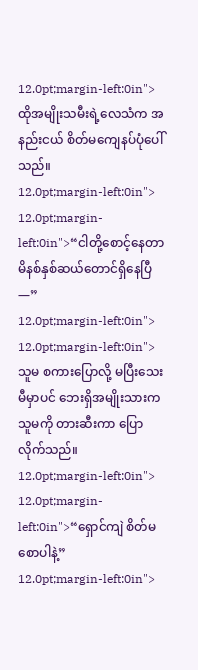12.0pt;margin-left:0in">ထိုအမျိုးသမီးရဲ့လေသံက အနည်းငယ် စိတ်မကျေနပ်ပုံပေါ်သည်။
12.0pt;margin-left:0in">
12.0pt;margin-left:0in">“ငါတို့စောင့်နေတာ မိနစ်နှစ်ဆယ်တောင်ရှိနေပြီ—”
12.0pt;margin-left:0in">
12.0pt;margin-left:0in">သူမ စကားပြောလို့ မပြီးသေးမီမှာပင် ဘေးရှိအမျိုးသားက
သူမကို တားဆီးကာ ပြောလိုက်သည်။
12.0pt;margin-left:0in">
12.0pt;margin-left:0in">“ရှောင်ကျဲ စိတ်မစောပါနဲ့”
12.0pt;margin-left:0in">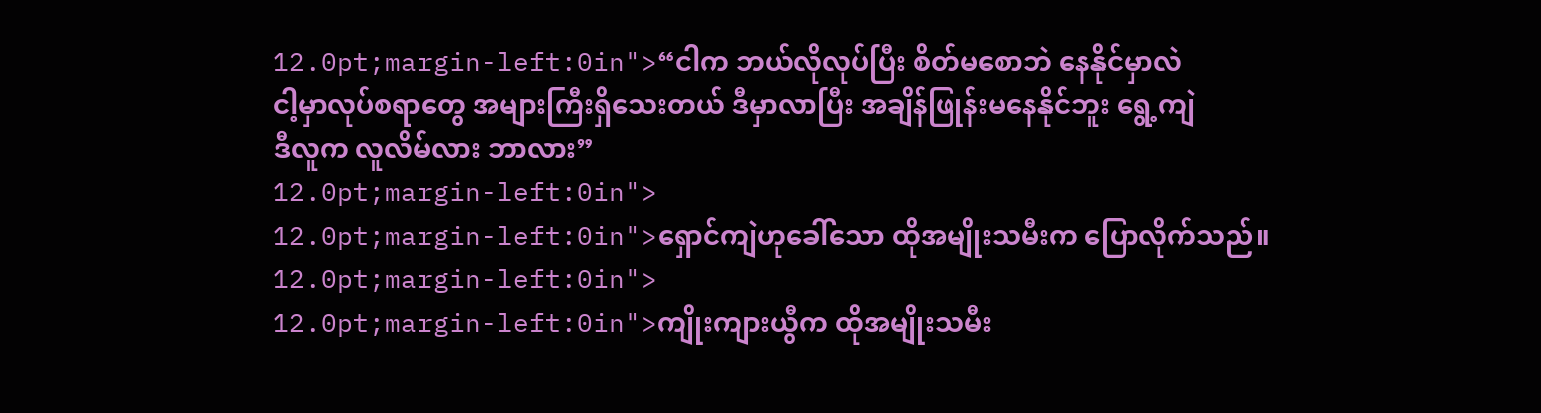12.0pt;margin-left:0in">“ငါက ဘယ်လိုလုပ်ပြီး စိတ်မစောဘဲ နေနိုင်မှာလဲ
ငါ့မှာလုပ်စရာတွေ အများကြီးရှိသေးတယ် ဒီမှာလာပြီး အချိန်ဖြုန်းမနေနိုင်ဘူး ရွေ့ကျဲ
ဒီလူက လူလိမ်လား ဘာလား”
12.0pt;margin-left:0in">
12.0pt;margin-left:0in">ရှောင်ကျဲဟုခေါ်သော ထိုအမျိုးသမီးက ပြောလိုက်သည်။
12.0pt;margin-left:0in">
12.0pt;margin-left:0in">ကျိုးကျားယွီက ထိုအမျိုးသမီး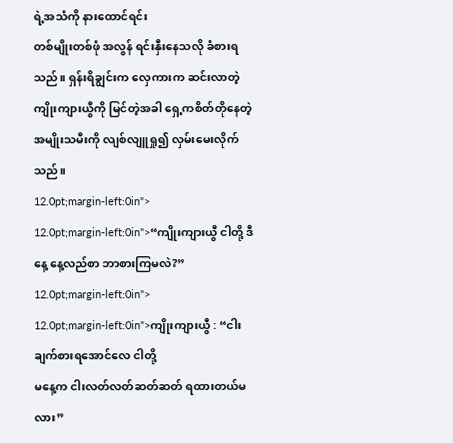ရဲ့အသံကို နားထောင်ရင်း
တစ်မျိုးတစ်ဖုံ အလွန် ရင်းနှီးနေသလို ခံစားရသည်။ ရှန်းရိချွင်းက လှေကားက ဆင်းလာတဲ့
ကျိုးကျားယွီကို မြင်တဲ့အခါ ရှေ့ကစိတ်တိုနေတဲ့ အမျိုးသမီးကို လျစ်လျူရှု၍ လှမ်းမေးလိုက်သည်။
12.0pt;margin-left:0in">
12.0pt;margin-left:0in">“ကျိုးကျားယွီ ငါတို့ ဒီနေ့ နေ့လည်စာ ဘာစားကြမလဲ?”
12.0pt;margin-left:0in">
12.0pt;margin-left:0in">ကျိုးကျားယွီ : “ငါးချက်စားရအောင်လေ ငါတို့
မနေ့က ငါးလတ်လတ်ဆတ်ဆတ် ရထားတယ်မလား”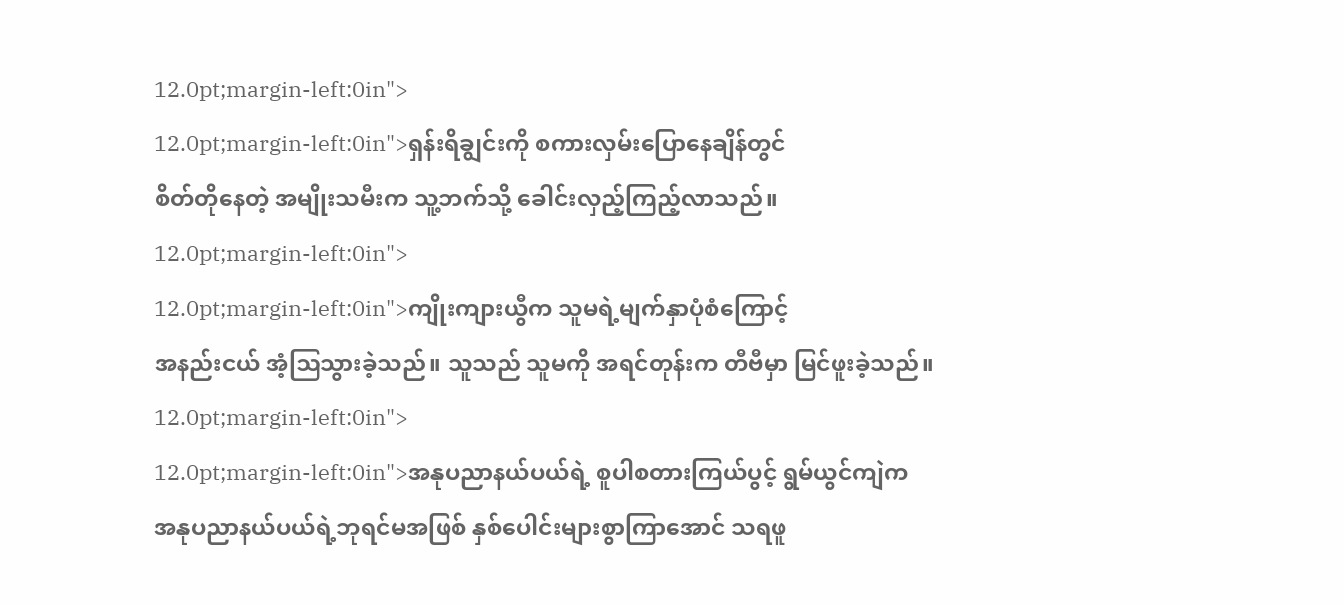12.0pt;margin-left:0in">
12.0pt;margin-left:0in">ရှန်းရိချွင်းကို စကားလှမ်းပြောနေချိန်တွင်
စိတ်တိုနေတဲ့ အမျိုးသမီးက သူ့ဘက်သို့ ခေါင်းလှည့်ကြည့်လာသည်။
12.0pt;margin-left:0in">
12.0pt;margin-left:0in">ကျိုးကျားယွီက သူမရဲ့မျက်နှာပုံစံကြောင့်
အနည်းငယ် အံ့ဩသွားခဲ့သည်။ သူသည် သူမကို အရင်တုန်းက တီဗီမှာ မြင်ဖူးခဲ့သည်။
12.0pt;margin-left:0in">
12.0pt;margin-left:0in">အနုပညာနယ်ပယ်ရဲ့ စူပါစတားကြယ်ပွင့် ရွမ်ယွင်ကျဲက
အနုပညာနယ်ပယ်ရဲ့ဘုရင်မအဖြစ် နှစ်ပေါင်းများစွာကြာအောင် သရဖူ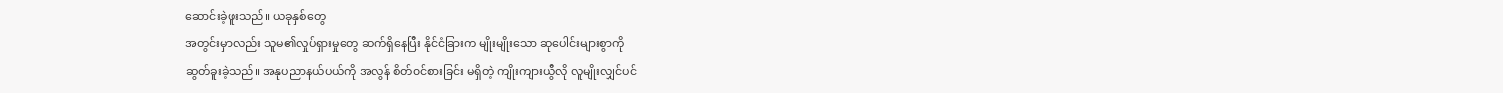ဆောင်းခဲ့ဖူးသည်။ ယခုနှစ်တွေ
အတွင်းမှာလည်း သူမ၏လှုပ်ရှားမှုတွေ ဆက်ရှိနေပြီး နိုင်ငံခြားက မျိုးမျိုးသော ဆုပေါင်းများစွာကို
ဆွတ်ခူးခဲ့သည်။ အနုပညာနယ်ပယ်ကို အလွန် စိတ်၀င်စားခြင်း မရှိတဲ့ ကျိုးကျားယွီလို လူမျိုးလျှင်ပင်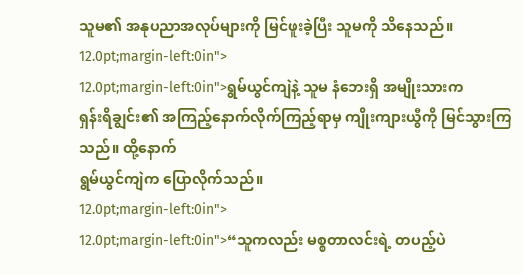သူမ၏ အနုပညာအလုပ်များကို မြင်ဖူးခဲ့ပြီး သူမကို သိနေသည်။
12.0pt;margin-left:0in">
12.0pt;margin-left:0in">ရွမ်ယွင်ကျဲနဲ့ သူမ နံဘေးရှိ အမျိုးသားက
ရှန်းရိချွင်း၏ အကြည့်နောက်လိုက်ကြည့်ရာမှ ကျိုးကျားယွီကို မြင်သွားကြသည်။ ထို့နောက်
ရွမ်ယွင်ကျဲက ပြောလိုက်သည်။
12.0pt;margin-left:0in">
12.0pt;margin-left:0in">“သူကလည်း မစ္စတာလင်းရဲ့ တပည့်ပဲ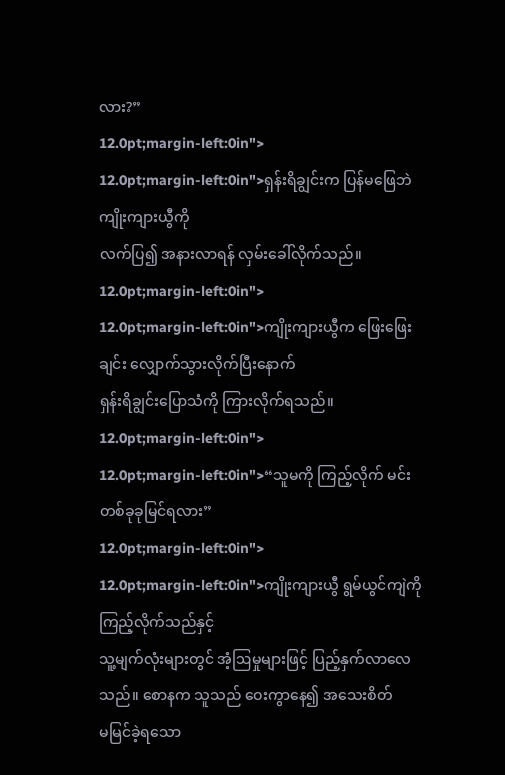လား?”
12.0pt;margin-left:0in">
12.0pt;margin-left:0in">ရှန်းရိချွင်းက ပြန်မဖြေဘဲ ကျိုးကျားယွီကို
လက်ပြ၍ အနားလာရန် လှမ်းခေါ်လိုက်သည်။
12.0pt;margin-left:0in">
12.0pt;margin-left:0in">ကျိုးကျားယွီက ဖြေးဖြေးချင်း လျှောက်သွားလိုက်ပြီးနောက်
ရှန်းရိချွင်းပြောသံကို ကြားလိုက်ရသည်။
12.0pt;margin-left:0in">
12.0pt;margin-left:0in">“သူမကို ကြည့်လိုက် မင်း တစ်ခုခုမြင်ရလား”
12.0pt;margin-left:0in">
12.0pt;margin-left:0in">ကျိုးကျားယွီ ရွမ်ယွင်ကျဲကို ကြည့်လိုက်သည်နှင့်
သူ့မျက်လုံးများတွင် အံ့ဩမှုများဖြင့် ပြည့်နှက်လာလေသည်။ စောနက သူသည် ဝေးကွာနေ၍ အသေးစိတ်
မမြင်ခဲ့ရသော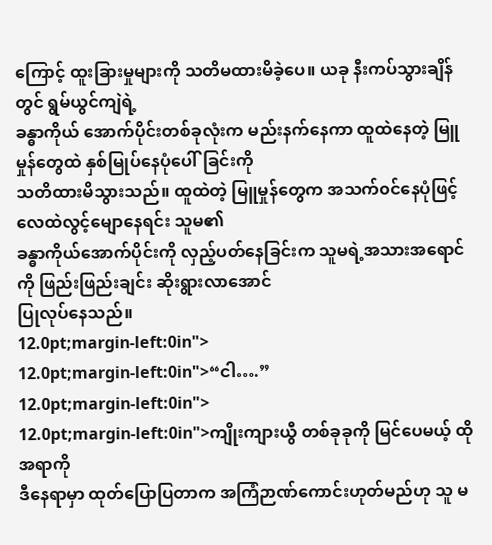ကြောင့် ထူးခြားမှုများကို သတိမထားမိခဲ့ပေ။ ယခု နီးကပ်သွားချိန်တွင် ရွမ်ယွင်ကျဲရဲ့
ခန္ဓာကိုယ် အောက်ပိုင်းတစ်ခုလုံးက မည်းနက်နေကာ ထူထဲနေတဲ့ မြူမှုန်တွေထဲ နှစ်မြုပ်နေပုံပေါ်ခြင်းကို
သတိထားမိသွားသည်။ ထူထဲတဲ့ မြူမှုန်တွေက အသက်၀င်နေပုံဖြင့် လေထဲလွင့်မျောနေရင်း သူမ၏
ခန္ဓာကိုယ်အောက်ပိုင်းကို လှည့်ပတ်နေခြင်းက သူမရဲ့အသားအရောင်ကို ဖြည်းဖြည်းချင်း ဆိုးရွားလာအောင်
ပြုလုပ်နေသည်။
12.0pt;margin-left:0in">
12.0pt;margin-left:0in">“ငါ….”
12.0pt;margin-left:0in">
12.0pt;margin-left:0in">ကျိုးကျားယွီ တစ်ခုခုကို မြင်ပေမယ့် ထိုအရာကို
ဒီနေရာမှာ ထုတ်ပြောပြတာက အကြံဉာဏ်ကောင်းဟုတ်မည်ဟု သူ မ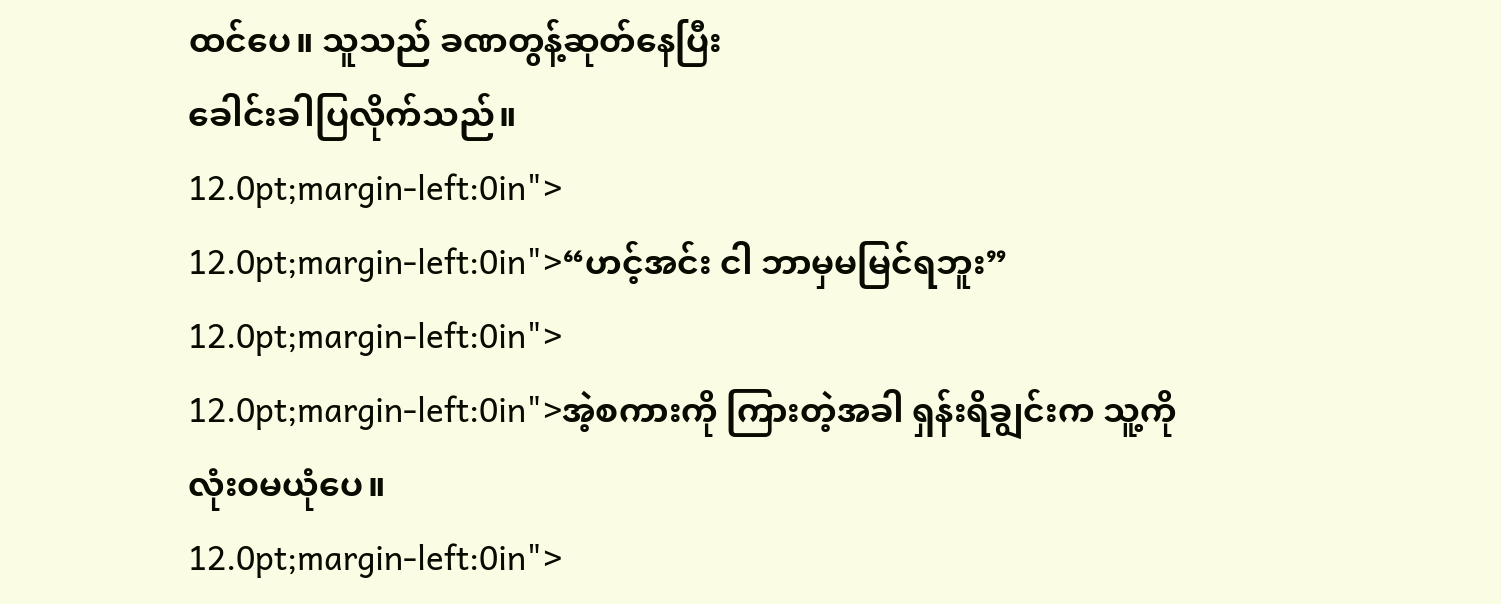ထင်ပေ။ သူသည် ခဏတွန့်ဆုတ်နေပြီး
ခေါင်းခါပြလိုက်သည်။
12.0pt;margin-left:0in">
12.0pt;margin-left:0in">“ဟင့်အင်း ငါ ဘာမှမမြင်ရဘူး”
12.0pt;margin-left:0in">
12.0pt;margin-left:0in">အဲ့စကားကို ကြားတဲ့အခါ ရှန်းရိချွင်းက သူ့ကို
လုံး၀မယုံပေ။
12.0pt;margin-left:0in">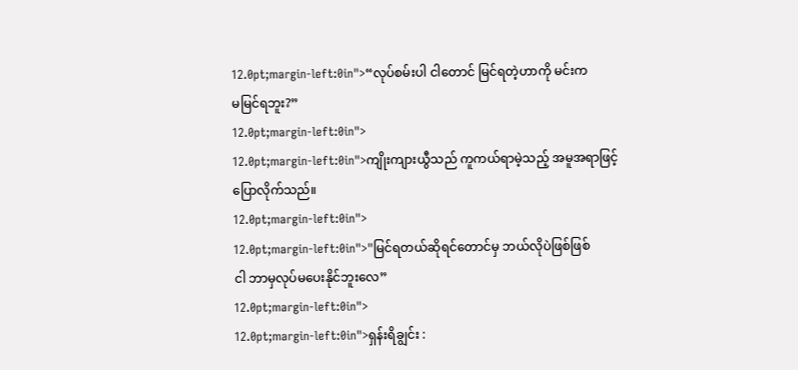12.0pt;margin-left:0in">“လုပ်စမ်းပါ ငါတောင် မြင်ရတဲ့ဟာကို မင်းက
မမြင်ရဘူး?”
12.0pt;margin-left:0in">
12.0pt;margin-left:0in">ကျိုးကျားယွီသည် ကူကယ်ရာမဲ့သည့် အမူအရာဖြင့်
ပြောလိုက်သည်။
12.0pt;margin-left:0in">
12.0pt;margin-left:0in">"မြင်ရတယ်ဆိုရင်တောင်မှ ဘယ်လိုပဲဖြစ်ဖြစ်
ငါ ဘာမှလုပ်မပေးနိုင်ဘူးလေ”
12.0pt;margin-left:0in">
12.0pt;margin-left:0in">ရှန်းရိချွင်း :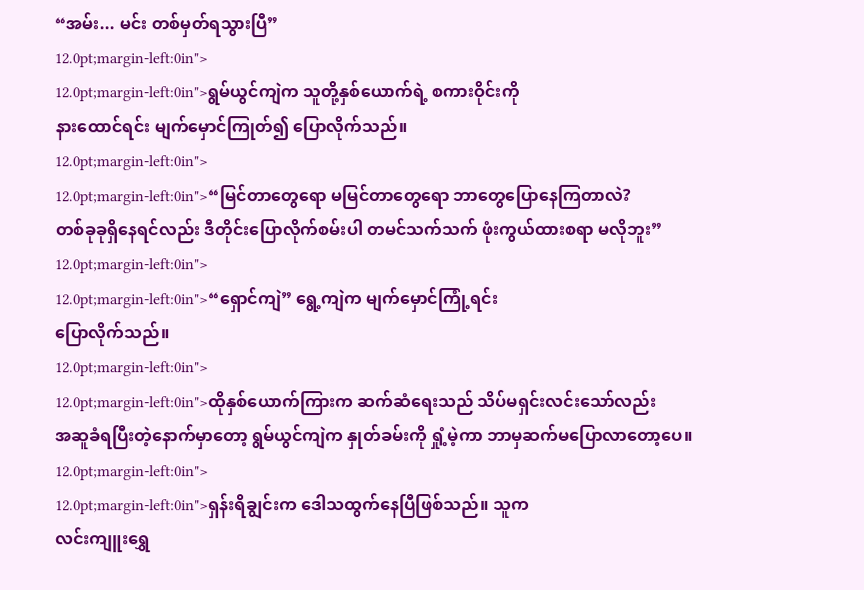“အမ်း... မင်း တစ်မှတ်ရသွားပြီ”
12.0pt;margin-left:0in">
12.0pt;margin-left:0in">ရွမ်ယွင်ကျဲက သူတို့နှစ်ယောက်ရဲ့ စကားဝိုင်းကို
နားထောင်ရင်း မျက်မှောင်ကြုတ်၍ ပြောလိုက်သည်။
12.0pt;margin-left:0in">
12.0pt;margin-left:0in">“မြင်တာတွေရော မမြင်တာတွေရော ဘာတွေပြောနေကြတာလဲ?
တစ်ခုခုရှိနေရင်လည်း ဒီတိုင်းပြောလိုက်စမ်းပါ တမင်သက်သက် ဖုံးကွယ်ထားစရာ မလိုဘူး”
12.0pt;margin-left:0in">
12.0pt;margin-left:0in">“ရှောင်ကျဲ” ရွေ့ကျဲက မျက်မှောင်ကြုံ့ရင်း
ပြောလိုက်သည်။
12.0pt;margin-left:0in">
12.0pt;margin-left:0in">ထိုနှစ်ယောက်ကြားက ဆက်ဆံရေးသည် သိပ်မရှင်းလင်းသော်လည်း
အဆူခံရပြီးတဲ့နောက်မှာတော့ ရွမ်ယွင်ကျဲက နှုတ်ခမ်းကို ရှုံ့မဲ့ကာ ဘာမှဆက်မပြောလာတော့ပေ။
12.0pt;margin-left:0in">
12.0pt;margin-left:0in">ရှန်းရိချွင်းက ဒေါသထွက်နေပြီဖြစ်သည်။ သူက
လင်းကျူးရွှေ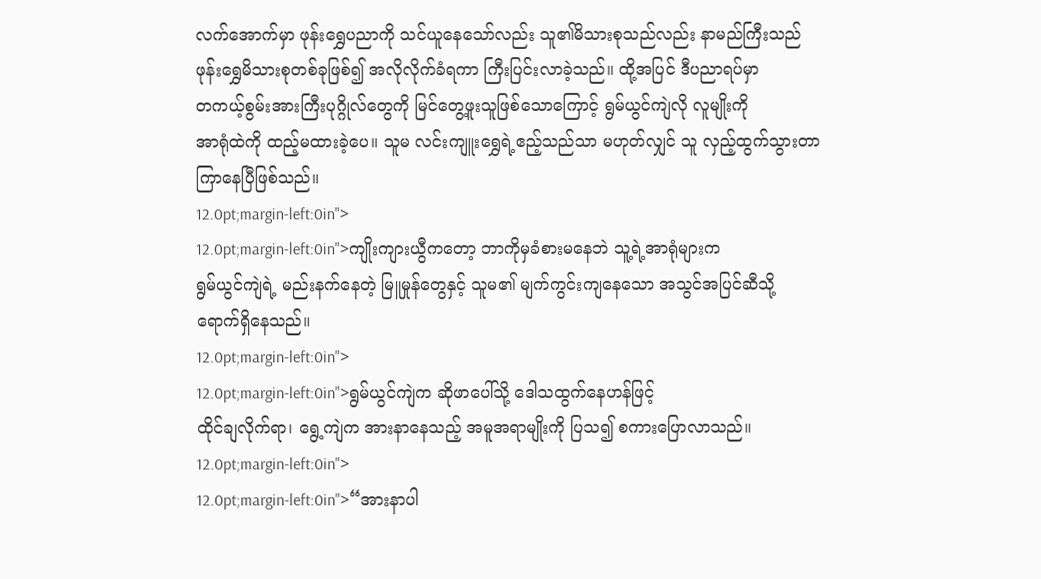လက်အောက်မှာ ဖုန်းရွှေပညာကို သင်ယူနေသော်လည်း သူ၏မိသားစုသည်လည်း နာမည်ကြီးသည်
ဖုန်းရွှေမိသားစုတစ်ခုဖြစ်၍ အလိုလိုက်ခံရကာ ကြီးပြင်းလာခဲ့သည်။ ထို့အပြင် ဒီပညာရပ်မှာ
တကယ့်စွမ်းအားကြီးပုဂ္ဂိုလ်တွေကို မြင်တွေ့ဖူးသူဖြစ်သောကြောင့် ရွမ်ယွင်ကျဲလို လူမျိုးကို
အာရုံထဲကို ထည့်မထားခဲ့ပေ။ သူမ လင်းကျူးရွှေရဲ့ဧည့်သည်သာ မဟုတ်လျှင် သူ လှည့်ထွက်သွားတာ
ကြာနေပြီဖြစ်သည်။
12.0pt;margin-left:0in">
12.0pt;margin-left:0in">ကျိုးကျားယွီကတော့ ဘာကိုမှခံစားမနေဘဲ သူ့ရဲ့အာရုံများက
ရွမ်ယွင်ကျဲရဲ့ မည်းနက်နေတဲ့ မြူမှုန်တွေနှင့် သူမ၏ မျက်ကွင်းကျနေသော အသွင်အပြင်ဆီသို့
ရောက်ရှိနေသည်။
12.0pt;margin-left:0in">
12.0pt;margin-left:0in">ရွမ်ယွင်ကျဲက ဆိုဖာပေါ်သို့ ဒေါသထွက်နေဟန်ဖြင့်
ထိုင်ချလိုက်ရာ၊ ရွေ့ကျဲက အားနာနေသည့် အမူအရာမျိုးကို ပြသ၍ စကားပြောလာသည်။
12.0pt;margin-left:0in">
12.0pt;margin-left:0in">“အားနာပါ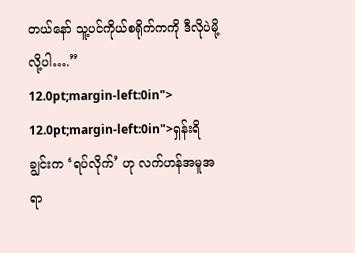တယ်နော် သူ့ပင်ကိုယ်စရိုက်ကကို ဒီလိုပဲမို့လို့ပါ….”
12.0pt;margin-left:0in">
12.0pt;margin-left:0in">ရှန်းရိချွင်းက ‘ရပ်လိုက်’ ဟု လက်ဟန်အမူအရာ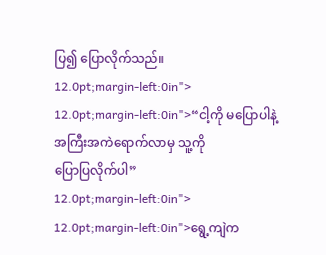ပြ၍ ပြောလိုက်သည်။
12.0pt;margin-left:0in">
12.0pt;margin-left:0in">“ငါ့ကို မပြောပါနဲ့ အကြီးအကဲရောက်လာမှ သူ့ကို
ပြောပြလိုက်ပါ”
12.0pt;margin-left:0in">
12.0pt;margin-left:0in">ရွေ့ကျဲက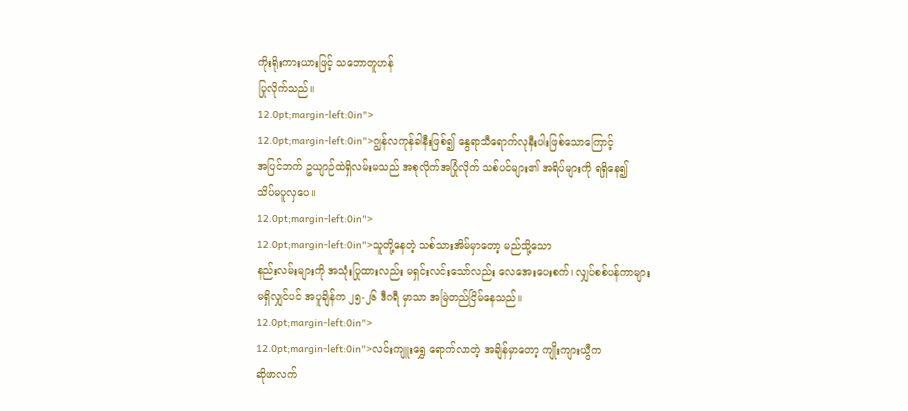ကိုးရိုးကားယားဖြင့် သဘောတူဟန်
ပြုလိုက်သည်။
12.0pt;margin-left:0in">
12.0pt;margin-left:0in">ဂျွန်လကုန်ခါနီးဖြစ်၍ နွေရာသီရောက်လုနီးပါးဖြစ်သောကြောင့်
အပြင်ဘက် ဥယျာဉ်ထဲရှိလမ်းမသည် အစုလိုက်အပြုံလိုက် သစ်ပင်များ၏ အရိပ်များကို ရရှိနေ၍
သိပ်မပူလှပေ။
12.0pt;margin-left:0in">
12.0pt;margin-left:0in">သူတို့နေတဲ့ သစ်သားအိမ်မှာတော့ မည်သို့သော
နည်းလမ်းများကို အသုံးပြုထားလည်း မရှင်းလင်းသော်လည်း လေအေးပေးစက်၊ လျှပ်စစ်ပန်ကာများ
မရှိလျှင်ပင် အပူချိန်က ၂၅-၂၆ ဒီဂရီ မှာသာ အမြဲတည်ငြိမ်နေသည်။
12.0pt;margin-left:0in">
12.0pt;margin-left:0in">လင်းကျူးရွှေ ရောက်လာတဲ့ အချိန်မှာတော့ ကျိုးကျားယွီက
ဆိုဖာလက်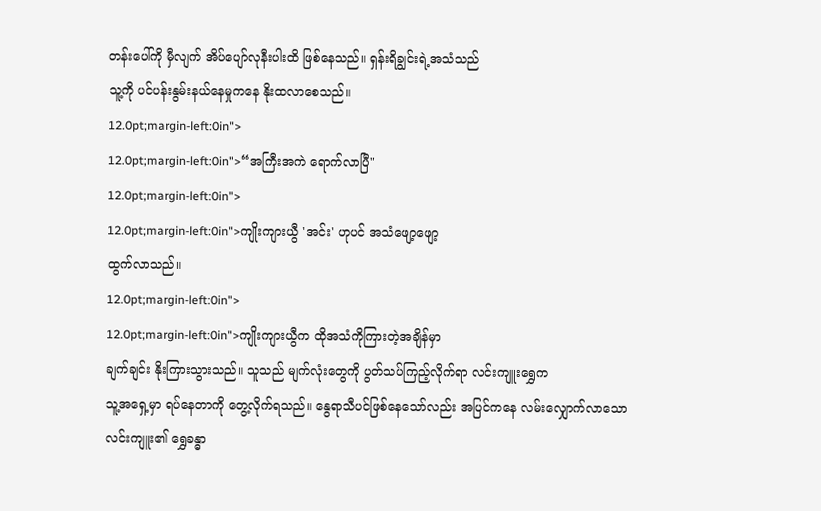တန်းပေါ်ကို မှီလျက် အိပ်ပျော်လုနီးပါးထိ ဖြစ်နေသည်။ ရှန်းရိချွင်းရဲ့အသံသည်
သူ့ကို ပင်ပန်းနွမ်းနယ်နေမှုကနေ နိုးထလာစေသည်။
12.0pt;margin-left:0in">
12.0pt;margin-left:0in">“အကြီးအကဲ ရောက်လာပြီ"
12.0pt;margin-left:0in">
12.0pt;margin-left:0in">ကျိုးကျားယွီ 'အင်း' ဟုပင် အသံဖျော့ဖျော့
ထွက်လာသည်။
12.0pt;margin-left:0in">
12.0pt;margin-left:0in">ကျိုးကျားယွီက ထိုအသံကိုကြားတဲ့အချိန်မှာ
ချက်ချင်း နိုးကြားသွားသည်။ သူသည် မျက်လုံးတွေကို ပွတ်သပ်ကြည့်လိုက်ရာ လင်းကျူးရွှေက
သူ့အရှေ့မှာ ရပ်နေတာကို တွေ့လိုက်ရသည်။ နွေရာသီပင်ဖြစ်နေသော်လည်း အပြင်ကနေ လမ်းလျှောက်လာသော
လင်းကျူး၏ ရွှေခန္ဓာ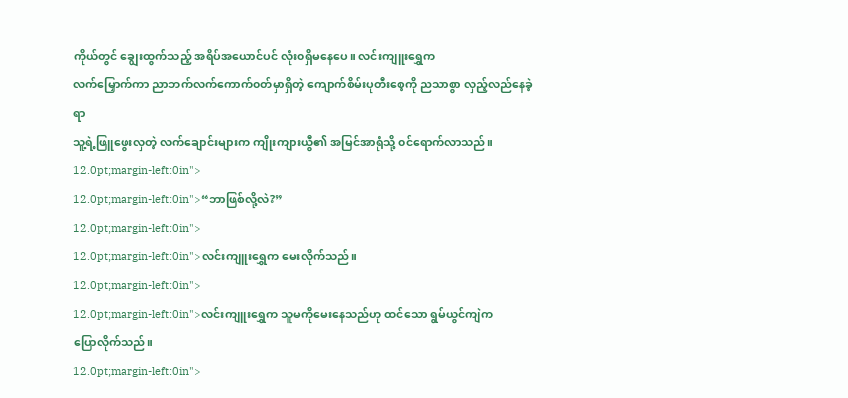ကိုယ်တွင် ချွေးထွက်သည့် အရိပ်အယောင်ပင် လုံး၀ရှိမနေပေ။ လင်းကျူးရွှေက
လက်မြှောက်ကာ ညာဘက်လက်ကောက်၀တ်မှာရှိတဲ့ ကျောက်စိမ်းပုတီးစေ့ကို ညသာစွာ လှည့်လည်နေခဲ့ရာ
သူ့ရဲ့ဖြူဖွေးလှတဲ့ လက်ချောင်းများက ကျိုးကျားယွီ၏ အမြင်အာရုံသို့ ၀င်ရောက်လာသည်။
12.0pt;margin-left:0in">
12.0pt;margin-left:0in">“ဘာဖြစ်လို့လဲ?”
12.0pt;margin-left:0in">
12.0pt;margin-left:0in">လင်းကျူးရွှေက မေးလိုက်သည်။
12.0pt;margin-left:0in">
12.0pt;margin-left:0in">လင်းကျူးရွှေက သူမကိုမေးနေသည်ဟု ထင်သော ရွမ်ယွင်ကျဲက
ပြောလိုက်သည်။
12.0pt;margin-left:0in">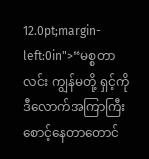12.0pt;margin-left:0in">“မစ္စတာလင်း ကျွန်မတို့ ရှင့်ကို ဒီလောက်အကြာကြီး
စောင့်နေတာတောင်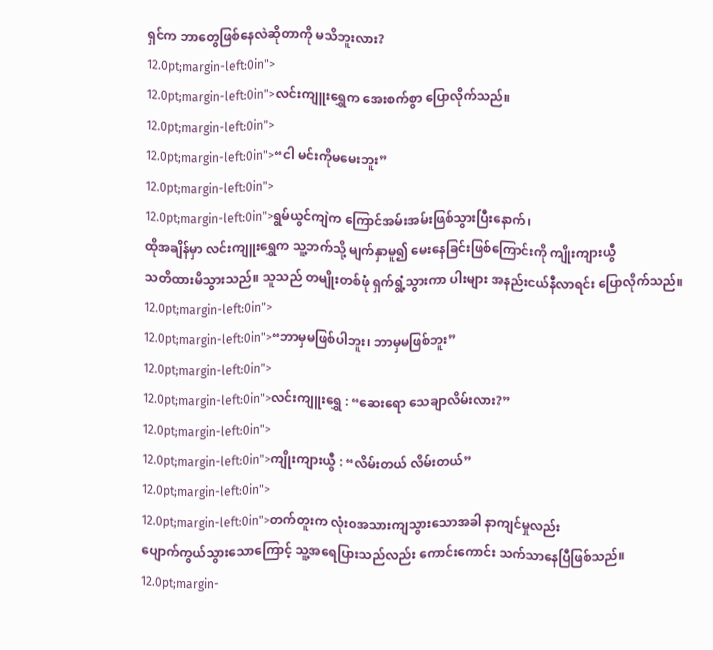ရှင်က ဘာတွေဖြစ်နေလဲဆိုတာကို မသိဘူးလား?
12.0pt;margin-left:0in">
12.0pt;margin-left:0in">လင်းကျူးရွှေက အေးစက်စွာ ပြောလိုက်သည်။
12.0pt;margin-left:0in">
12.0pt;margin-left:0in">“ငါ မင်းကိုမမေးဘူး”
12.0pt;margin-left:0in">
12.0pt;margin-left:0in">ရွမ်ယွင်ကျဲက ကြောင်အမ်းအမ်းဖြစ်သွားပြီးနောက်၊
ထိုအချိန်မှာ လင်းကျူးရွှေက သူ့ဘက်သို့ မျက်နှာမူ၍ မေးနေခြင်းဖြစ်ကြောင်းကို ကျိုးကျားယွီ
သတိထားမိသွားသည်။ သူသည် တမျိုးတစ်ဖုံ ရှက်ရွံ့သွားကာ ပါးများ အနည်းငယ်နီလာရင်း ပြောလိုက်သည်။
12.0pt;margin-left:0in">
12.0pt;margin-left:0in">“ဘာမှမဖြစ်ပါဘူး၊ ဘာမှမဖြစ်ဘူး”
12.0pt;margin-left:0in">
12.0pt;margin-left:0in">လင်းကျူးရွှေ : “ဆေးရော သေချာလိမ်းလား?”
12.0pt;margin-left:0in">
12.0pt;margin-left:0in">ကျိုးကျားယွီ : “လိမ်းတယ် လိမ်းတယ်”
12.0pt;margin-left:0in">
12.0pt;margin-left:0in">တက်တူးက လုံး၀အသားကျသွားသောအခါ နာကျင်မှုလည်း
ပျောက်ကွယ်သွားသောကြောင့် သူ့အရေပြားသည်လည်း ကောင်းကောင်း သက်သာနေပြီဖြစ်သည်။
12.0pt;margin-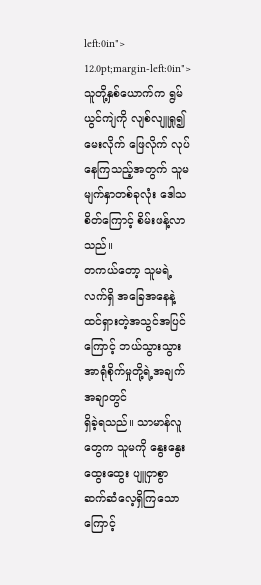left:0in">
12.0pt;margin-left:0in">သူတို့နှစ်ယောက်က ရွမ်ယွင်ကျဲကို လျစ်လျူရှု၍
မေးလိုက် ဖြေလိုက် လုပ်နေကြသည့်အတွက် သူမမျက်နှာတစ်ခုလုံး ဒေါသစိတ်ကြောင့် စိမ်းဖန့်လာသည်။
တကယ်တော့ သူမရဲ့လက်ရှိ အခြေအနေနဲ့ ထင်ရှားတဲ့အသွင်အပြင်ကြောင့် ဘယ်သွားသွား အာရုံစိုက်မှုတို့ရဲ့အချက်အချာတွင်
ရှိခဲ့ရသည်။ သာမာန်လူတွေက သူမကို နွေးနွေးထွေးထွေး ပျူငှာစွာ ဆက်ဆံလေ့ရှိကြသောကြောင့်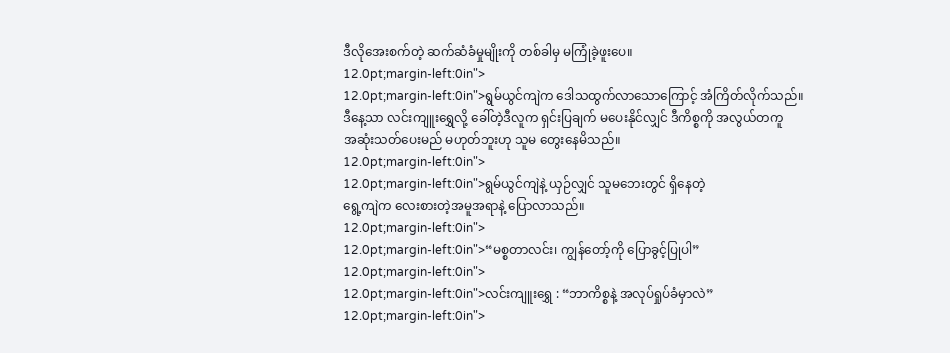ဒီလိုအေးစက်တဲ့ ဆက်ဆံခံမှုမျိုးကို တစ်ခါမှ မကြုံခဲ့ဖူးပေ။
12.0pt;margin-left:0in">
12.0pt;margin-left:0in">ရွမ်ယွင်ကျဲက ဒေါသထွက်လာသောကြောင့် အံကြိတ်လိုက်သည်။
ဒီနေ့သာ လင်းကျူးရွှေလို့ ခေါ်တဲ့ဒီလူက ရှင်းပြချက် မပေးနိုင်လျှင် ဒီကိစ္စကို အလွယ်တကူ
အဆုံးသတ်ပေးမည် မဟုတ်ဘူးဟု သူမ တွေးနေမိသည်။
12.0pt;margin-left:0in">
12.0pt;margin-left:0in">ရွမ်ယွင်ကျဲနဲ့ ယှဉ်လျှင် သူမဘေးတွင် ရှိနေတဲ့
ရွေ့ကျဲက လေးစားတဲ့အမူအရာနဲ့ ပြောလာသည်။
12.0pt;margin-left:0in">
12.0pt;margin-left:0in">“မစ္စတာလင်း၊ ကျွန်တော့်ကို ပြောခွင့်ပြုပါ”
12.0pt;margin-left:0in">
12.0pt;margin-left:0in">လင်းကျူးရွှေ : “ဘာကိစ္စနဲ့ အလုပ်ရှုပ်ခံမှာလဲ”
12.0pt;margin-left:0in">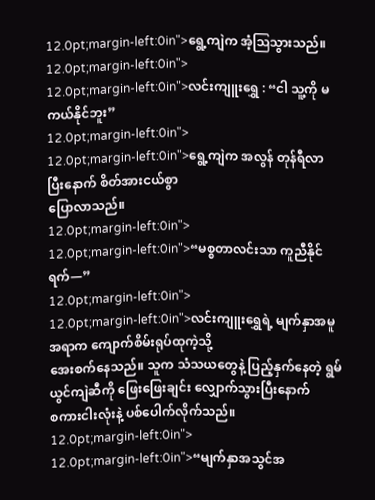12.0pt;margin-left:0in">ရွေ့ကျဲက အံ့ဩသွားသည်။
12.0pt;margin-left:0in">
12.0pt;margin-left:0in">လင်းကျူးရွှေ : “ငါ သူ့ကို မကယ်နိုင်ဘူး”
12.0pt;margin-left:0in">
12.0pt;margin-left:0in">ရွေ့ကျဲက အလွန် တုန်ရီလာပြီးနောက် စိတ်အားငယ်စွာ
ပြောလာသည်။
12.0pt;margin-left:0in">
12.0pt;margin-left:0in">“မစ္စတာလင်းသာ ကူညီနိုင်ရက်—”
12.0pt;margin-left:0in">
12.0pt;margin-left:0in">လင်းကျူးရွှေရဲ့ မျက်နှာအမူအရာက ကျောက်စိမ်းရုပ်ထုကဲ့သို့
အေးစက်နေသည်။ သူက သံသယတွေနဲ့ ပြည့်နှက်နေတဲ့ ရွမ်ယွင်ကျဲဆီကို ဖြေးဖြေးချင်း လျှောက်သွားပြီးနောက်
စကားငါးလုံးနဲ့ ပစ်ပေါက်လိုက်သည်။
12.0pt;margin-left:0in">
12.0pt;margin-left:0in">“မျက်နှာအသွင်အ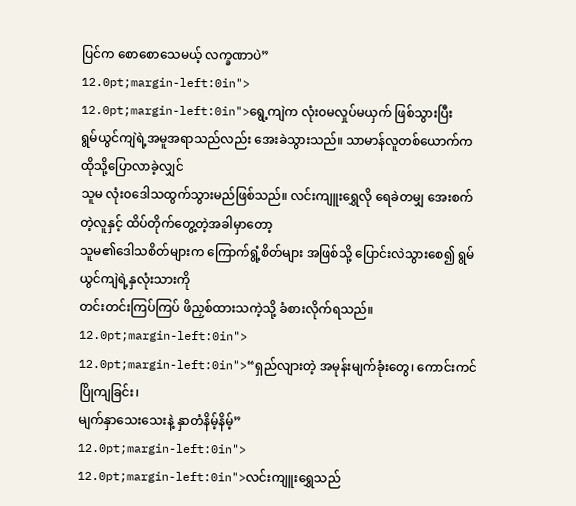ပြင်က စောစောသေမယ့် လက္ခဏာပဲ”
12.0pt;margin-left:0in">
12.0pt;margin-left:0in">ရွေ့ကျဲက လုံး၀မလှုပ်မယှက် ဖြစ်သွားပြီး
ရွမ်ယွင်ကျဲရဲ့အမူအရာသည်လည်း အေးခဲသွားသည်။ သာမာန်လူတစ်ယောက်က ထိုသို့ပြောလာခဲ့လျှင်
သူမ လုံး၀ဒေါသထွက်သွားမည်ဖြစ်သည်။ လင်းကျူးရွှေလို ရေခဲတမျှ အေးစက်တဲ့လူနှင့် ထိပ်တိုက်တွေ့တဲ့အခါမှာတော့
သူမ၏ဒေါသစိတ်များက ကြောက်ရွံ့စိတ်များ အဖြစ်သို့ ပြောင်းလဲသွားစေ၍ ရွမ်ယွင်ကျဲရဲ့နှလုံးသားကို
တင်းတင်းကြပ်ကြပ် ဖိညှစ်ထားသကဲ့သို့ ခံစားလိုက်ရသည်။
12.0pt;margin-left:0in">
12.0pt;margin-left:0in">“ရှည်လျားတဲ့ အမုန်းမျက်ခုံးတွေ၊ ကောင်းကင်ပြိုကျခြင်း၊
မျက်နှာသေးသေးနဲ့ နှာတံနိမ့်နိမ့်”
12.0pt;margin-left:0in">
12.0pt;margin-left:0in">လင်းကျူးရွှေသည်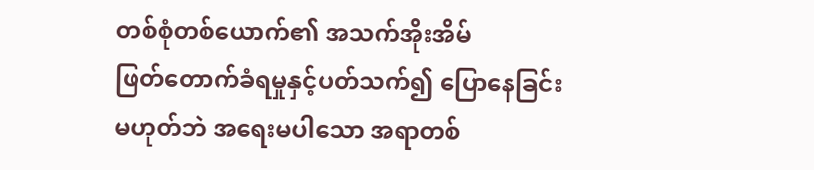တစ်စုံတစ်ယောက်၏ အသက်အိုးအိမ်
ဖြတ်တောက်ခံရမှုနှင့်ပတ်သက်၍ ပြောနေခြင်း မဟုတ်ဘဲ အရေးမပါသော အရာတစ်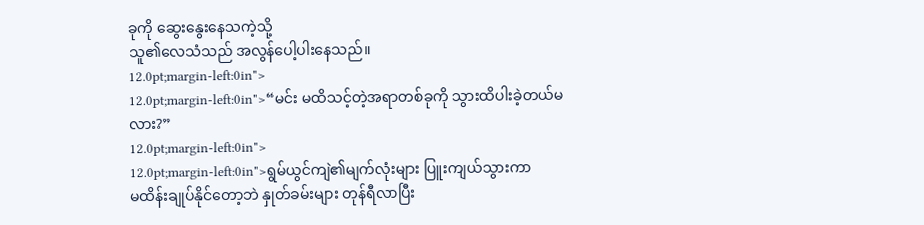ခုကို ဆွေးနွေးနေသကဲ့သို့
သူ၏လေသံသည် အလွန်ပေါ့ပါးနေသည်။
12.0pt;margin-left:0in">
12.0pt;margin-left:0in">“မင်း မထိသင့်တဲ့အရာတစ်ခုကို သွားထိပါးခဲ့တယ်မလား?”
12.0pt;margin-left:0in">
12.0pt;margin-left:0in">ရွမ်ယွင်ကျဲ၏မျက်လုံးများ ပြူးကျယ်သွားကာ
မထိန်းချုပ်နိုင်တော့ဘဲ နှုတ်ခမ်းများ တုန်ရီလာပြီး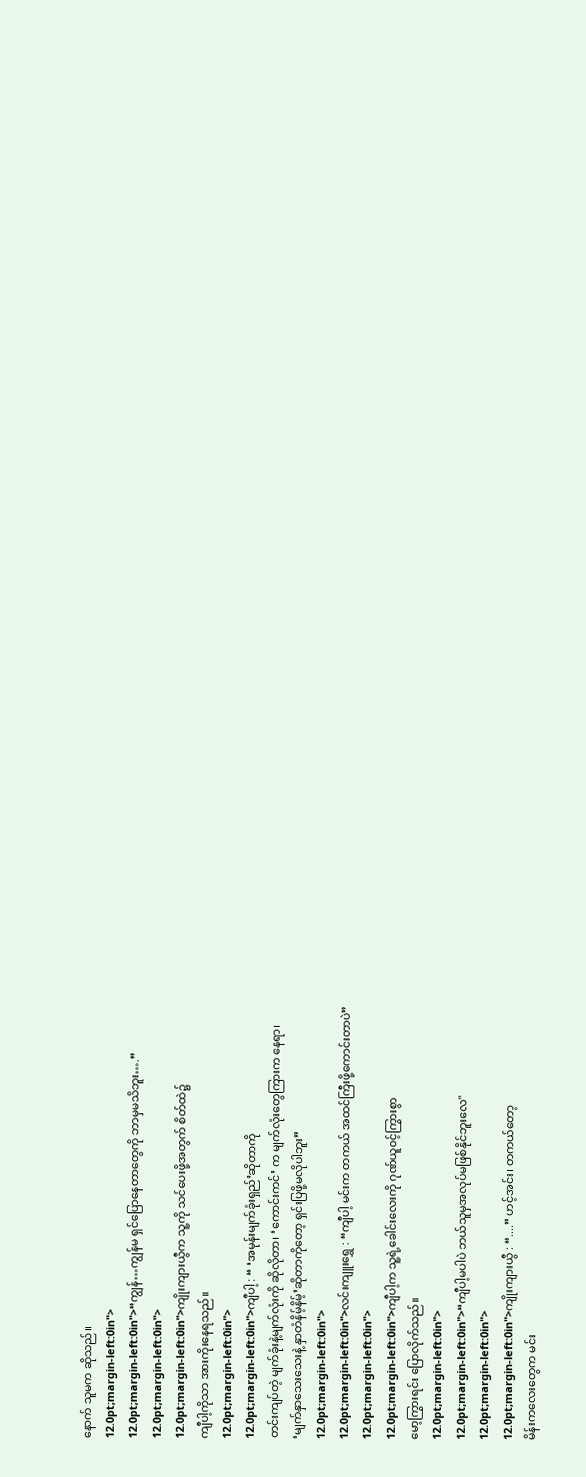နောက် သူမက ဆိုသည်။
12.0pt;margin-left:0in">
12.0pt;margin-left:0in">“ကျွန်…ကျွန်မ ရှင်ပြောနေတာတွေကို ဘာမှမသိဘူး….”
12.0pt;margin-left:0in">
12.0pt;margin-left:0in">ကျိုးကျားယွီက သူ့ကို သင်ပေးဖို့အတွက် စိတ်ထဲ၌
ကျီပါ့ကိုသာ အားကိုးနေရသည်။
12.0pt;margin-left:0in">
12.0pt;margin-left:0in">ကျီပါ့ : “ ‘အမုန်းမျက်ခုံးရှည်’ဆိုတာကို
တင်းကျပ်တဲ့ မျက်ခုံးနဲ့မျက်လုံးကို ဆိုလိုတာ၊ ‘ကောင်းကင်’ က မျက်လုံးတွေကြားက နေရာ၊
‘မျက်နှာသေးသေးနဲ့ နှာတံနိမ့်နိမ့်’ဆိုတာကိုတော့ ရှင်းပြဖို့မလိုပါဘူး”
12.0pt;margin-left:0in">
12.0pt;margin-left:0in">လင်းကျူးရွှေ : “ကျီပါ့ မင်းက တကယ် အထင်ကြီးဖို့ကောင်းတာပဲ”
12.0pt;margin-left:0in">
12.0pt;margin-left:0in">ကျီပါ့က သူ့ရဲ့ခေါင်းလေးကို ဂုဏ်ယူ၀င့်ကြွားစွာ
မော့ကြွားရင်း ပြောလိုက်သည်။
12.0pt;margin-left:0in">
12.0pt;margin-left:0in">“ကျီပါ့မပါပဲ ဘယ်သူမှအလုပ်မဖြစ်နိုင်ဘူးလေ"
12.0pt;margin-left:0in">
12.0pt;margin-left:0in">ကျိုးကျားယွီ : “....” ဟင့်အင်း၊ တကယ်တော့
မိန်းကလေးတွေက မင်း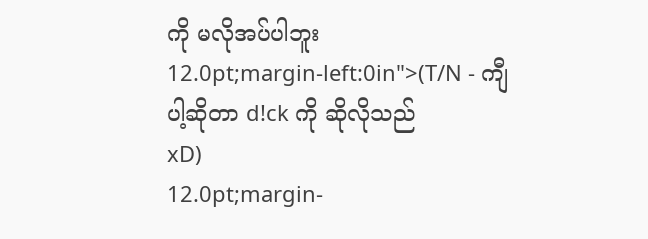ကို မလိုအပ်ပါဘူး
12.0pt;margin-left:0in">(T/N - ကျီပါ့ဆိုတာ d!ck ကို ဆိုလိုသည်
xD)
12.0pt;margin-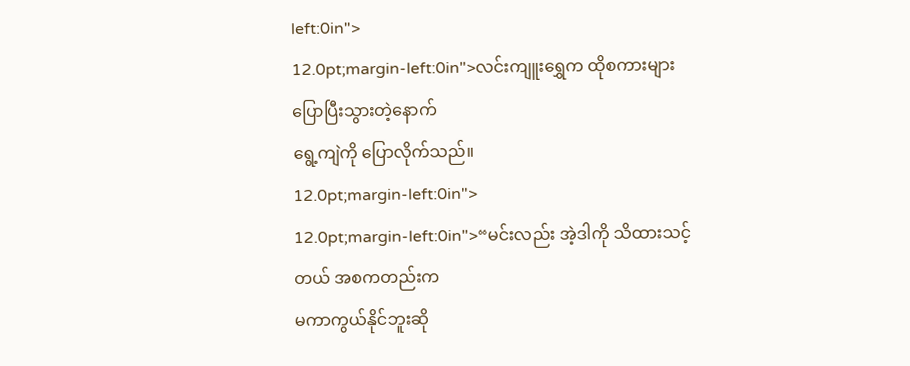left:0in">
12.0pt;margin-left:0in">လင်းကျူးရွှေက ထိုစကားများ ပြောပြီးသွားတဲ့နောက်
ရွေ့ကျဲကို ပြောလိုက်သည်။
12.0pt;margin-left:0in">
12.0pt;margin-left:0in">“မင်းလည်း အဲ့ဒါကို သိထားသင့်တယ် အစကတည်းက
မကာကွယ်နိုင်ဘူးဆို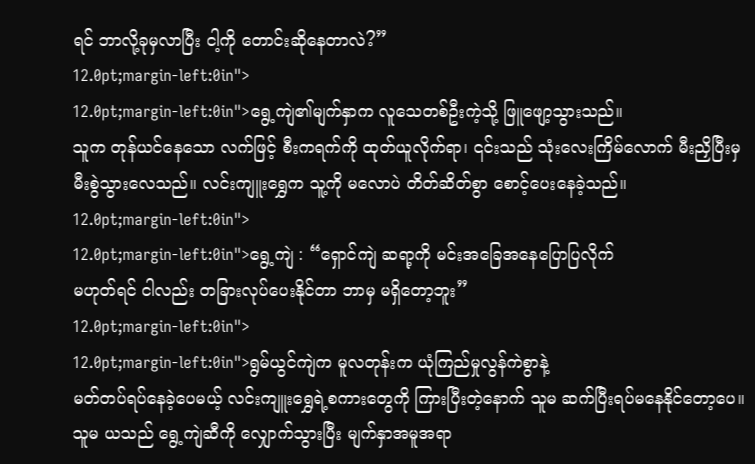ရင် ဘာလို့ခုမှလာပြီး ငါ့ကို တောင်းဆိုနေတာလဲ?”
12.0pt;margin-left:0in">
12.0pt;margin-left:0in">ရွေ့ကျဲ၏မျက်နှာက လူသေတစ်ဦးကဲ့သို့ ဖြူဖျော့သွားသည်။
သူက တုန်ယင်နေသော လက်ဖြင့် စီးကရက်ကို ထုတ်ယူလိုက်ရာ၊ ၎င်းသည် သုံးလေးကြိမ်လောက် မီးညှိပြီးမှ
မီးစွဲသွားလေသည်။ လင်းကျူးရွှေက သူ့ကို မလောပဲ တိတ်ဆိတ်စွာ စောင့်ပေးနေခဲ့သည်။
12.0pt;margin-left:0in">
12.0pt;margin-left:0in">ရွေ့ကျဲ : “ရှောင်ကျဲ ဆရာ့ကို မင်းအခြေအနေပြောပြလိုက်
မဟုတ်ရင် ငါလည်း တခြားလုပ်ပေးနိုင်တာ ဘာမှ မရှိတော့ဘူး”
12.0pt;margin-left:0in">
12.0pt;margin-left:0in">ရွမ်ယွင်ကျဲက မူလတုန်းက ယုံကြည်မှုလွန်ကဲစွာနဲ့
မတ်တပ်ရပ်နေခဲ့ပေမယ့် လင်းကျူးရွှေရဲ့စကားတွေကို ကြားပြီးတဲ့နောက် သူမ ဆက်ပြီးရပ်မနေနိုင်တော့ပေ။
သူမ ယသည် ရွေ့ကျဲဆီကို လျှောက်သွားပြီး မျက်နှာအမူအရာ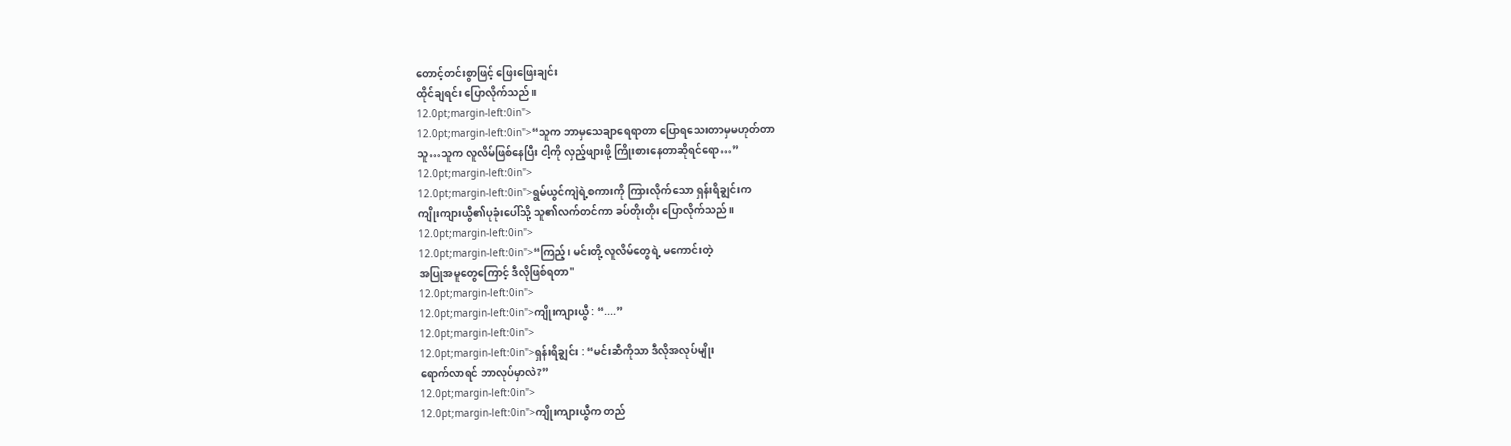တောင့်တင်းစွာဖြင့် ဖြေးဖြေးချင်း
ထိုင်ချရင်း ပြောလိုက်သည်။
12.0pt;margin-left:0in">
12.0pt;margin-left:0in">“သူက ဘာမှသေချာရေရာတာ ပြောရသေးတာမှမဟုတ်တာ
သူ…သူက လူလိမ်ဖြစ်နေပြီး ငါ့ကို လှည့်ဖျားဖို့ ကြိုးစားနေတာဆိုရင်ရော…”
12.0pt;margin-left:0in">
12.0pt;margin-left:0in">ရွမ်ယွင်ကျဲရဲ့စကားကို ကြားလိုက်သော ရှန်းရိချွင်းက
ကျိုးကျားယွီ၏ပုခုံးပေါ်သို့ သူ၏လက်တင်ကာ ခပ်တိုးတိုး ပြောလိုက်သည်။
12.0pt;margin-left:0in">
12.0pt;margin-left:0in">“ကြည့်၊ မင်းတို့ လူလိမ်တွေရဲ့ မကောင်းတဲ့
အပြုအမူတွေကြောင့် ဒီလိုဖြစ်ရတာ"
12.0pt;margin-left:0in">
12.0pt;margin-left:0in">ကျိုးကျားယွီ : “....”
12.0pt;margin-left:0in">
12.0pt;margin-left:0in">ရှန်းရိချွင်း : “မင်းဆီကိုသာ ဒီလိုအလုပ်မျိုး
ရောက်လာရင် ဘာလုပ်မှာလဲ?”
12.0pt;margin-left:0in">
12.0pt;margin-left:0in">ကျိုးကျားယွီက တည်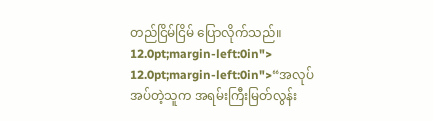တည်ငြိမ်ငြိမ် ပြောလိုက်သည်။
12.0pt;margin-left:0in">
12.0pt;margin-left:0in">“အလုပ်အပ်တဲ့သူက အရမ်းကြီးမြတ်လွန်း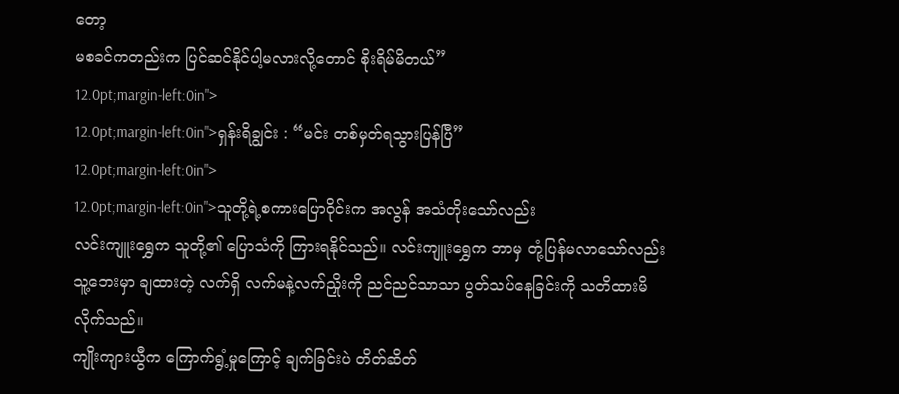တော့
မစခင်ကတည်းက ပြင်ဆင်နိုင်ပါ့မလားလို့တောင် စိုးရိမ်မိတယ်”
12.0pt;margin-left:0in">
12.0pt;margin-left:0in">ရှန်းရိချွင်း : “မင်း တစ်မှတ်ရသွားပြန်ပြီ”
12.0pt;margin-left:0in">
12.0pt;margin-left:0in">သူတို့ရဲ့စကားပြောဝိုင်းက အလွန် အသံတိုးသော်လည်း
လင်းကျူးရွှေက သူတို့၏ ပြောသံကို ကြားရနိုင်သည်။ လင်းကျူးရွှေက ဘာမှ တုံ့ပြန်မလာသော်လည်း
သူ့ဘေးမှာ ချထားတဲ့ လက်ရှိ လက်မနဲ့လက်ညှိုးကို ညင်ညင်သာသာ ပွတ်သပ်နေခြင်းကို သတိထားမိလိုက်သည်။
ကျိုးကျားယွီက ကြောက်ရွံ့မှုကြောင့် ချက်ခြင်းပဲ တိတ်ဆိတ်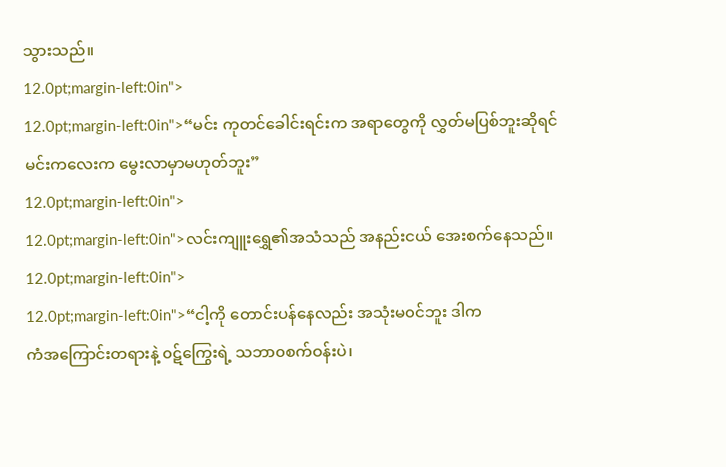သွားသည်။
12.0pt;margin-left:0in">
12.0pt;margin-left:0in">“မင်း ကုတင်ခေါင်းရင်းက အရာတွေကို လွှတ်မပြစ်ဘူးဆိုရင်
မင်းကလေးက မွေးလာမှာမဟုတ်ဘူး”
12.0pt;margin-left:0in">
12.0pt;margin-left:0in">လင်းကျူးရွှေ၏အသံသည် အနည်းငယ် အေးစက်နေသည်။
12.0pt;margin-left:0in">
12.0pt;margin-left:0in">“ငါ့ကို တောင်းပန်နေလည်း အသုံးမ၀င်ဘူး ဒါက
ကံအကြောင်းတရားနဲ့ ၀ဋ်ကြွေးရဲ့ သဘာ၀စက်ဝန်းပဲ၊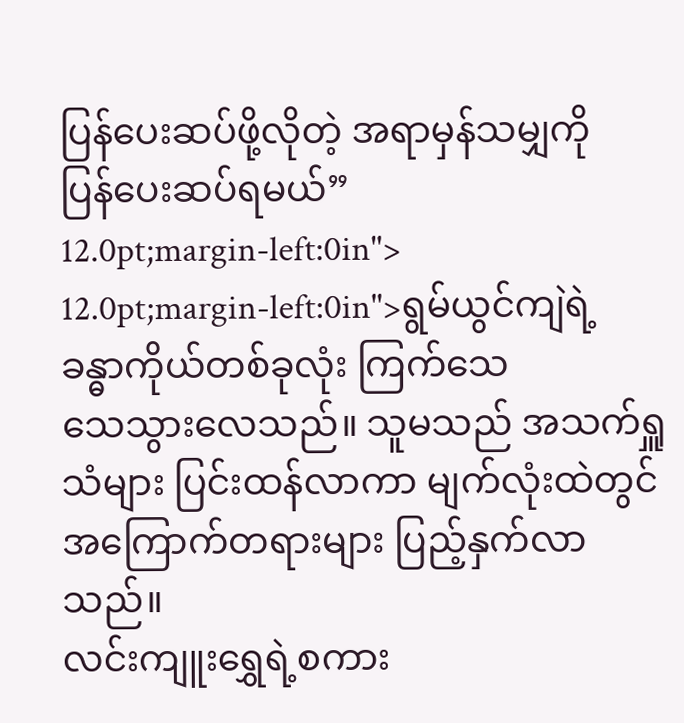ပြန်ပေးဆပ်ဖို့လိုတဲ့ အရာမှန်သမျှကို
ပြန်ပေးဆပ်ရမယ်”
12.0pt;margin-left:0in">
12.0pt;margin-left:0in">ရွမ်ယွင်ကျဲရဲ့ ခန္ဓာကိုယ်တစ်ခုလုံး ကြက်သေ
သေသွားလေသည်။ သူမသည် အသက်ရှူသံများ ပြင်းထန်လာကာ မျက်လုံးထဲတွင် အကြောက်တရားများ ပြည့်နှက်လာသည်။
လင်းကျူးရွှေရဲ့စကား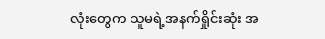လုံးတွေက သူမရဲ့အနက်ရှိုင်းဆုံး အ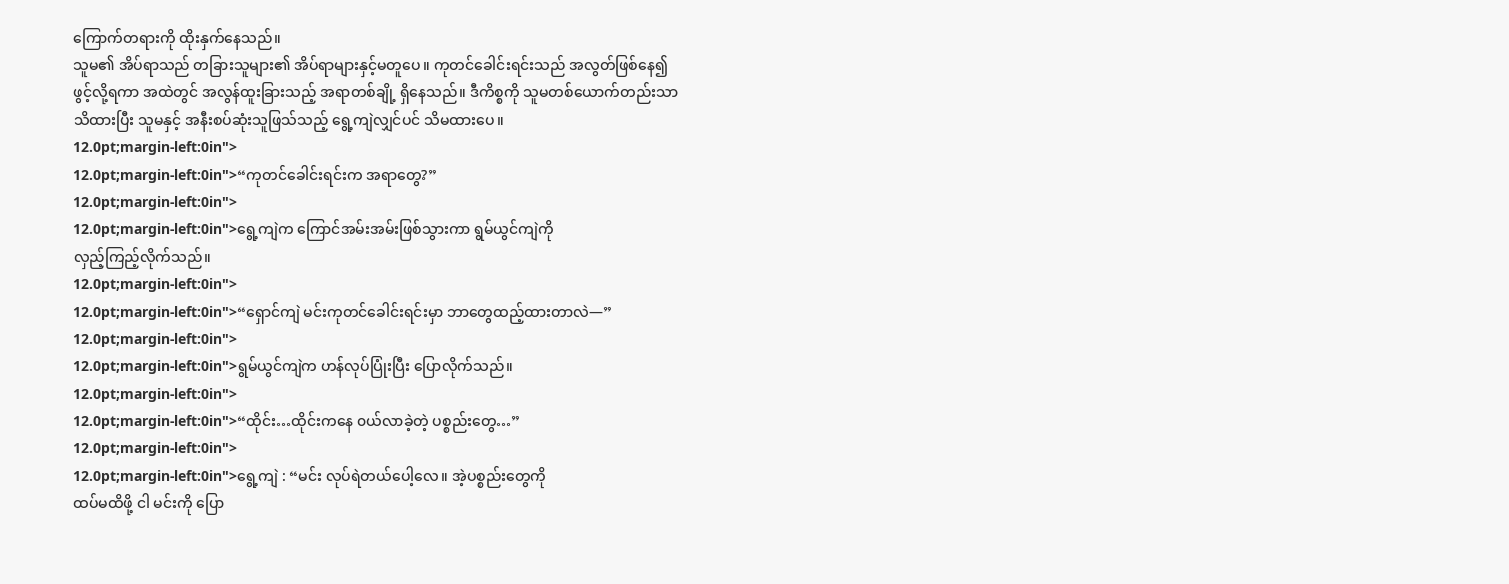ကြောက်တရားကို ထိုးနှက်နေသည်။
သူမ၏ အိပ်ရာသည် တခြားသူများ၏ အိပ်ရာများနှင့်မတူပေ။ ကုတင်ခေါင်းရင်းသည် အလွတ်ဖြစ်နေ၍
ဖွင့်လို့ရကာ အထဲတွင် အလွန်ထူးခြားသည့် အရာတစ်ချို့ ရှိနေသည်။ ဒီကိစ္စကို သူမတစ်ယောက်တည်းသာ
သိထားပြီး သူမနှင့် အနီးစပ်ဆုံးသူဖြသ်သည့် ရွေ့ကျဲလျှင်ပင် သိမထားပေ။
12.0pt;margin-left:0in">
12.0pt;margin-left:0in">“ကုတင်ခေါင်းရင်းက အရာတွေ?”
12.0pt;margin-left:0in">
12.0pt;margin-left:0in">ရွေ့ကျဲက ကြောင်အမ်းအမ်းဖြစ်သွားကာ ရွမ်ယွင်ကျဲကို
လှည့်ကြည့်လိုက်သည်။
12.0pt;margin-left:0in">
12.0pt;margin-left:0in">“ရှောင်ကျဲ မင်းကုတင်ခေါင်းရင်းမှာ ဘာတွေထည့်ထားတာလဲ—”
12.0pt;margin-left:0in">
12.0pt;margin-left:0in">ရွမ်ယွင်ကျဲက ဟန်လုပ်ပြုံးပြီး ပြောလိုက်သည်။
12.0pt;margin-left:0in">
12.0pt;margin-left:0in">“ထိုင်း…ထိုင်းကနေ ၀ယ်လာခဲ့တဲ့ ပစ္စည်းတွေ…”
12.0pt;margin-left:0in">
12.0pt;margin-left:0in">ရွေ့ကျဲ : “မင်း လုပ်ရဲတယ်ပေါ့လေ။ အဲ့ပစ္စည်းတွေကို
ထပ်မထိဖို့ ငါ မင်းကို ပြော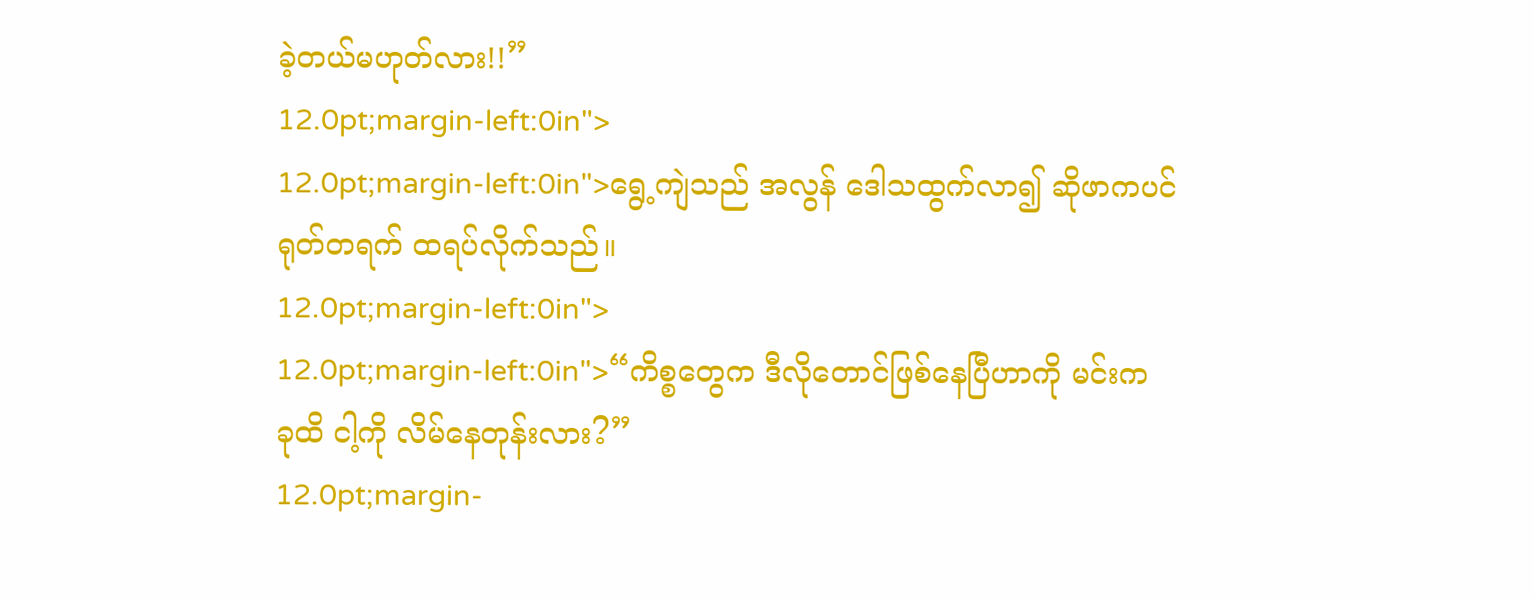ခဲ့တယ်မဟုတ်လား!!”
12.0pt;margin-left:0in">
12.0pt;margin-left:0in">ရွေ့ကျဲသည် အလွန် ဒေါသထွက်လာ၍ ဆိုဖာကပင်
ရုတ်တရက် ထရပ်လိုက်သည်။
12.0pt;margin-left:0in">
12.0pt;margin-left:0in">“ကိစ္စတွေက ဒီလိုတောင်ဖြစ်နေပြီဟာကို မင်းက
ခုထိ ငါ့ကို လိမ်နေတုန်းလား?”
12.0pt;margin-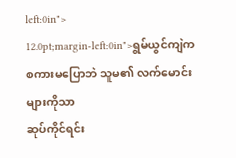left:0in">
12.0pt;margin-left:0in">ရွမ်ယွင်ကျဲက စကားမပြောဘဲ သူမ၏ လက်မောင်းများကိုသာ
ဆုပ်ကိုင်ရင်း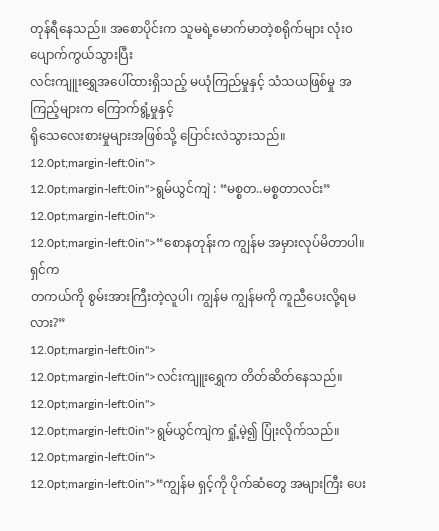တုန်ရီနေသည်။ အစောပိုင်းက သူမရဲ့မောက်မာတဲ့စရိုက်များ လုံး၀ပျောက်ကွယ်သွားပြီး
လင်းကျူးရွှေအပေါ်ထားရှိသည့် မယုံကြည်မှုနှင့် သံသယဖြစ်မှု အကြည့်များက ကြောက်ရွံ့မှုနှင့်
ရိုသေလေးစားမှုများအဖြစ်သို့ ပြောင်းလဲသွားသည်။
12.0pt;margin-left:0in">
12.0pt;margin-left:0in">ရွမ်ယွင်ကျဲ : “မစ္စတ..မစ္စတာလင်း”
12.0pt;margin-left:0in">
12.0pt;margin-left:0in">“စောနတုန်းက ကျွန်မ အမှားလုပ်မိတာပါ။ ရှင်က
တကယ်ကို စွမ်းအားကြီးတဲ့လူပါ၊ ကျွန်မ ကျွန်မကို ကူညီပေးလို့ရမလား?”
12.0pt;margin-left:0in">
12.0pt;margin-left:0in">လင်းကျူးရွှေက တိတ်ဆိတ်နေသည်။
12.0pt;margin-left:0in">
12.0pt;margin-left:0in">ရွမ်ယွင်ကျဲက ရှုံ့မဲ့၍ ပြုံးလိုက်သည်။
12.0pt;margin-left:0in">
12.0pt;margin-left:0in">“ကျွန်မ ရှင့်ကို ပိုက်ဆံတွေ အများကြီး ပေး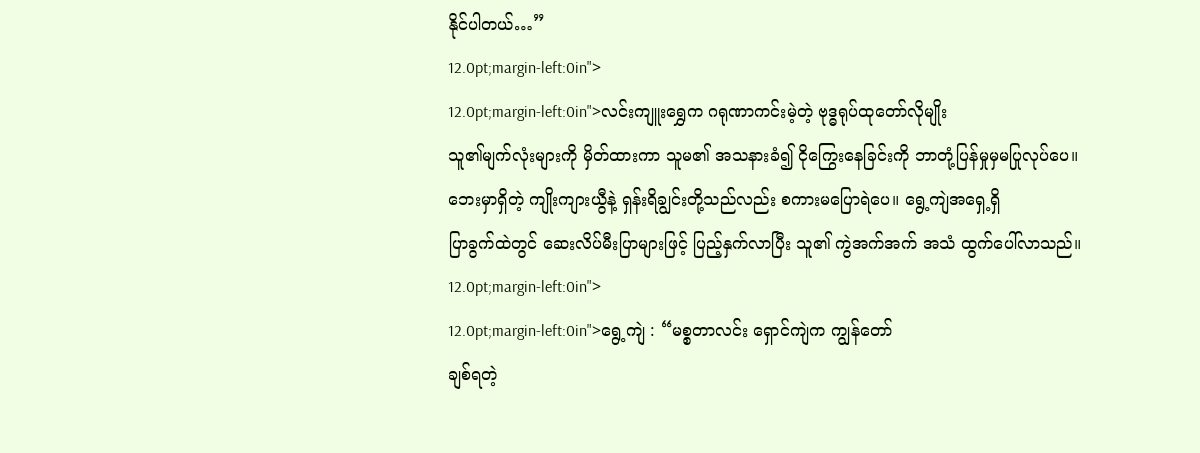နိုင်ပါတယ်…”
12.0pt;margin-left:0in">
12.0pt;margin-left:0in">လင်းကျူးရွှေက ဂရုဏာကင်းမဲ့တဲ့ ဗုဒ္ဓရုပ်ထုတော်လိုမျိုး
သူ၏မျက်လုံးများကို မှိတ်ထားကာ သူမ၏ အသနားခံ၍ ငိုကြွေးနေခြင်းကို ဘာတုံ့ပြန်မှုမှမပြုလုပ်ပေ။
ဘေးမှာရှိတဲ့ ကျိုးကျားယွီနဲ့ ရှန်းရိချွင်းတို့သည်လည်း စကားမပြောရဲပေ။ ရွေ့ကျဲအရှေ့ရှိ
ပြာခွက်ထဲတွင် ဆေးလိပ်မီးပြာများဖြင့် ပြည့်နှက်လာပြီး သူ၏ ကွဲအက်အက် အသံ ထွက်ပေါ်လာသည်။
12.0pt;margin-left:0in">
12.0pt;margin-left:0in">ရွေ့ကျဲ : “မစ္စတာလင်း ရှောင်ကျဲက ကျွန်တော်
ချစ်ရတဲ့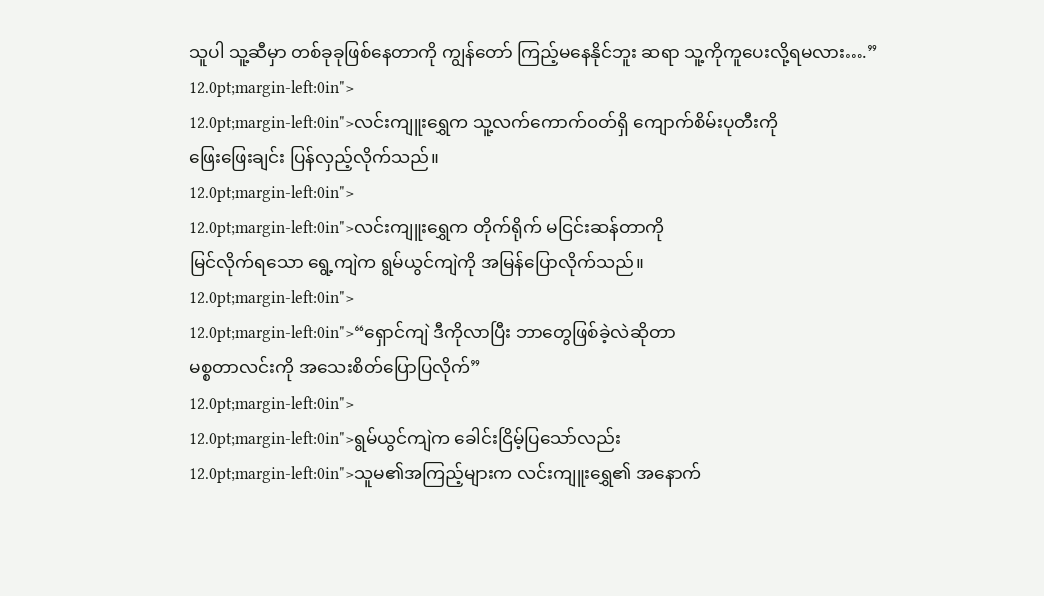သူပါ သူ့ဆီမှာ တစ်ခုခုဖြစ်နေတာကို ကျွန်တော် ကြည့်မနေနိုင်ဘူး ဆရာ သူ့ကိုကူပေးလို့ရမလား….”
12.0pt;margin-left:0in">
12.0pt;margin-left:0in">လင်းကျူးရွှေက သူ့လက်ကောက်၀တ်ရှိ ကျောက်စိမ်းပုတီးကို
ဖြေးဖြေးချင်း ပြန်လှည့်လိုက်သည်။
12.0pt;margin-left:0in">
12.0pt;margin-left:0in">လင်းကျူးရွှေက တိုက်ရိုက် မငြင်းဆန်တာကို
မြင်လိုက်ရသော ရွေ့ကျဲက ရွမ်ယွင်ကျဲကို အမြန်ပြောလိုက်သည်။
12.0pt;margin-left:0in">
12.0pt;margin-left:0in">“ရှောင်ကျဲ ဒီကိုလာပြီး ဘာတွေဖြစ်ခဲ့လဲဆိုတာ
မစ္စတာလင်းကို အသေးစိတ်ပြောပြလိုက်”
12.0pt;margin-left:0in">
12.0pt;margin-left:0in">ရွမ်ယွင်ကျဲက ခေါင်းငြိမ့်ပြသော်လည်း
12.0pt;margin-left:0in">သူမ၏အကြည့်များက လင်းကျူးရွှေ၏ အနောက်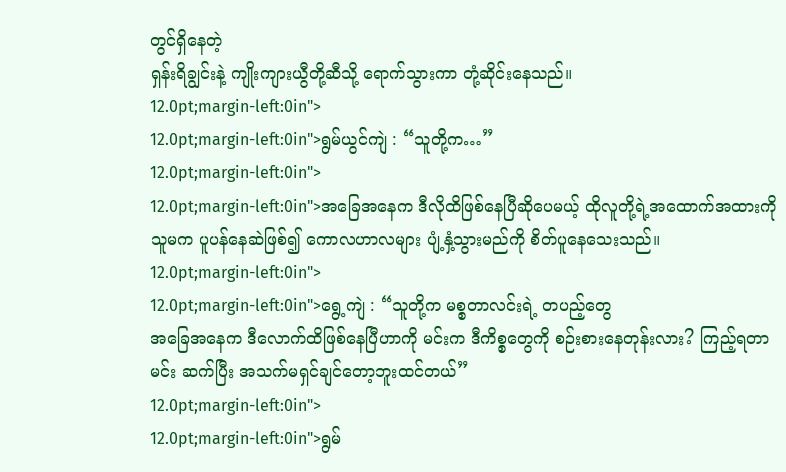တွင်ရှိနေတဲ့
ရှန်းရိချွင်းနဲ့ ကျိုးကျားယွီတို့ဆီသို့ ရောက်သွားကာ တုံ့ဆိုင်းနေသည်။
12.0pt;margin-left:0in">
12.0pt;margin-left:0in">ရွမ်ယွင်ကျဲ : “သူတို့က…”
12.0pt;margin-left:0in">
12.0pt;margin-left:0in">အခြေအနေက ဒီလိုထိဖြစ်နေပြီဆိုပေမယ့် ထိုလူတို့ရဲ့အထောက်အထားကို
သူမက ပူပန်နေဆဲဖြစ်၍ ကောလဟာလများ ပျံ့နှံ့သွားမည်ကို စိတ်ပူနေသေးသည်။
12.0pt;margin-left:0in">
12.0pt;margin-left:0in">ရွေ့ကျဲ : “သူတို့က မစ္စတာလင်းရဲ့ တပည့်တွေ
အခြေအနေက ဒီလောက်ထိဖြစ်နေပြီဟာကို မင်းက ဒီကိစ္စတွေကို စဉ်းစားနေတုန်းလား? ကြည့်ရတာ
မင်း ဆက်ပြီး အသက်မရှင်ချင်တော့ဘူးထင်တယ်”
12.0pt;margin-left:0in">
12.0pt;margin-left:0in">ရွမ်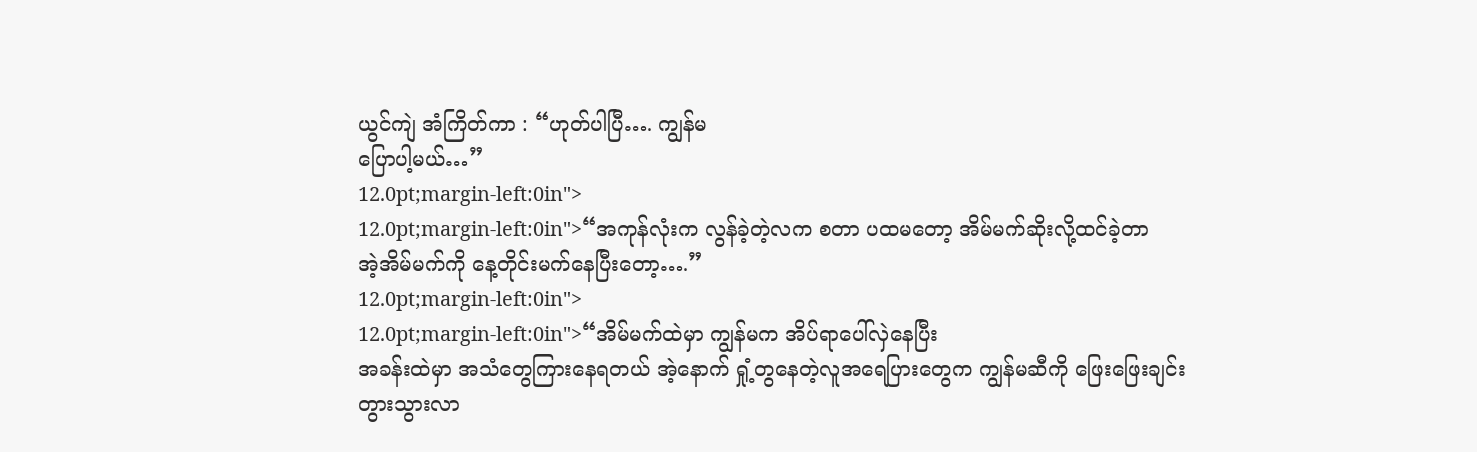ယွင်ကျဲ အံကြိတ်ကာ : “ဟုတ်ပါပြီ…. ကျွန်မ
ပြောပါ့မယ်…”
12.0pt;margin-left:0in">
12.0pt;margin-left:0in">“အကုန်လုံးက လွန်ခဲ့တဲ့လက စတာ ပထမတော့ အိမ်မက်ဆိုးလို့ထင်ခဲ့တာ
အဲ့အိမ်မက်ကို နေ့တိုင်းမက်နေပြီးတော့….”
12.0pt;margin-left:0in">
12.0pt;margin-left:0in">“အိမ်မက်ထဲမှာ ကျွန်မက အိပ်ရာပေါ်လှဲနေပြီး
အခန်းထဲမှာ အသံတွေကြားနေရတယ် အဲ့နောက် ရှုံ့တွနေတဲ့လူအရေပြားတွေက ကျွန်မဆီကို ဖြေးဖြေးချင်း
တွားသွားလာ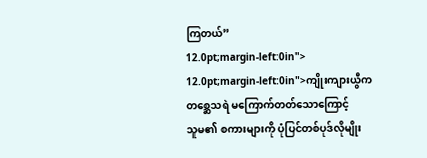ကြတယ်”
12.0pt;margin-left:0in">
12.0pt;margin-left:0in">ကျိုးကျားယွီက တစ္ဆေသရဲ မကြောက်တတ်သောကြောင့်
သူမ၏ စကားများကို ပုံပြင်တစ်ပုဒ်လိုမျိုး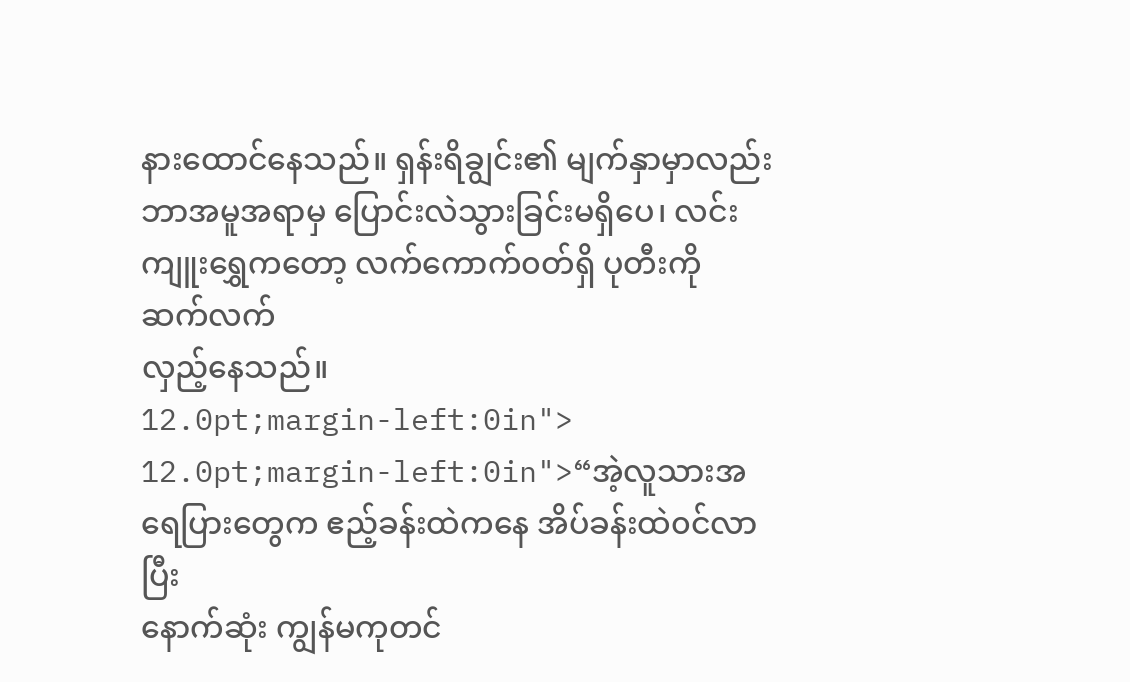နားထောင်နေသည်။ ရှန်းရိချွင်း၏ မျက်နှာမှာလည်း
ဘာအမူအရာမှ ပြောင်းလဲသွားခြင်းမရှိပေ၊ လင်းကျူးရွှေကတော့ လက်ကောက်၀တ်ရှိ ပုတီးကို ဆက်လက်
လှည့်နေသည်။
12.0pt;margin-left:0in">
12.0pt;margin-left:0in">“အဲ့လူသားအရေပြားတွေက ဧည့်ခန်းထဲကနေ အိပ်ခန်းထဲ၀င်လာပြီး
နောက်ဆုံး ကျွန်မကုတင်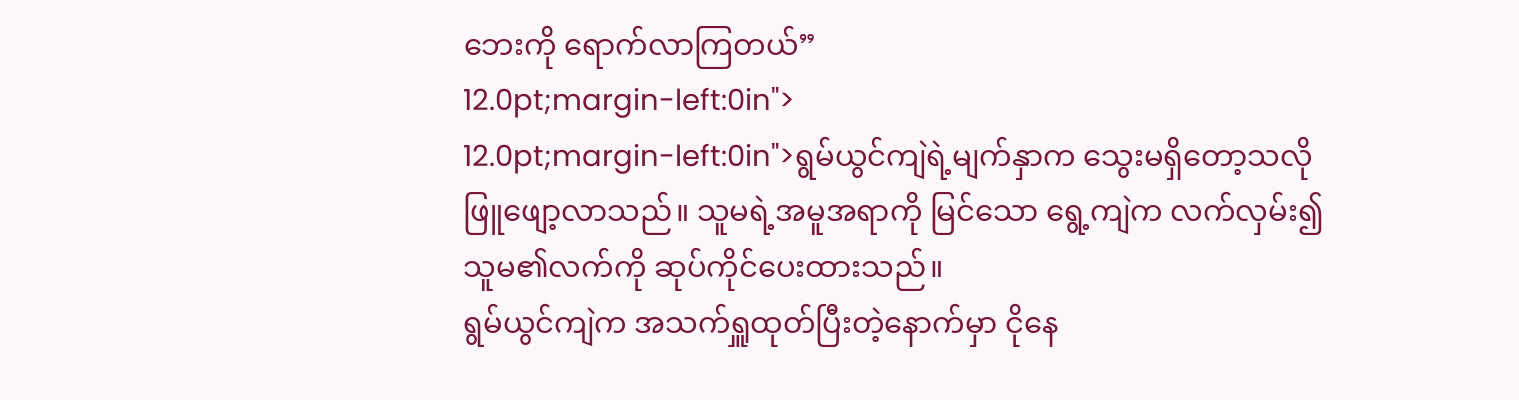ဘေးကို ရောက်လာကြတယ်”
12.0pt;margin-left:0in">
12.0pt;margin-left:0in">ရွမ်ယွင်ကျဲရဲ့မျက်နှာက သွေးမရှိတော့သလို
ဖြူဖျော့လာသည်။ သူမရဲ့အမူအရာကို မြင်သော ရွေ့ကျဲက လက်လှမ်း၍ သူမ၏လက်ကို ဆုပ်ကိုင်ပေးထားသည်။
ရွမ်ယွင်ကျဲက အသက်ရှူထုတ်ပြီးတဲ့နောက်မှာ ငိုနေ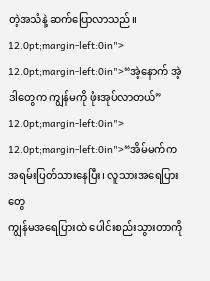တဲ့အသံနဲ့ ဆက်ပြောလာသည်။
12.0pt;margin-left:0in">
12.0pt;margin-left:0in">“အဲ့နောက် အဲ့ဒါတွေက ကျွန်မကို ဖုံးအုပ်လာတယ်”
12.0pt;margin-left:0in">
12.0pt;margin-left:0in">“အိမ်မက်က အရမ်းပြတ်သားနေပြီး၊ လူသားအရေပြားတွေ
ကျွန်မအရေပြားထဲ ပေါင်းစည်းသွားတာကို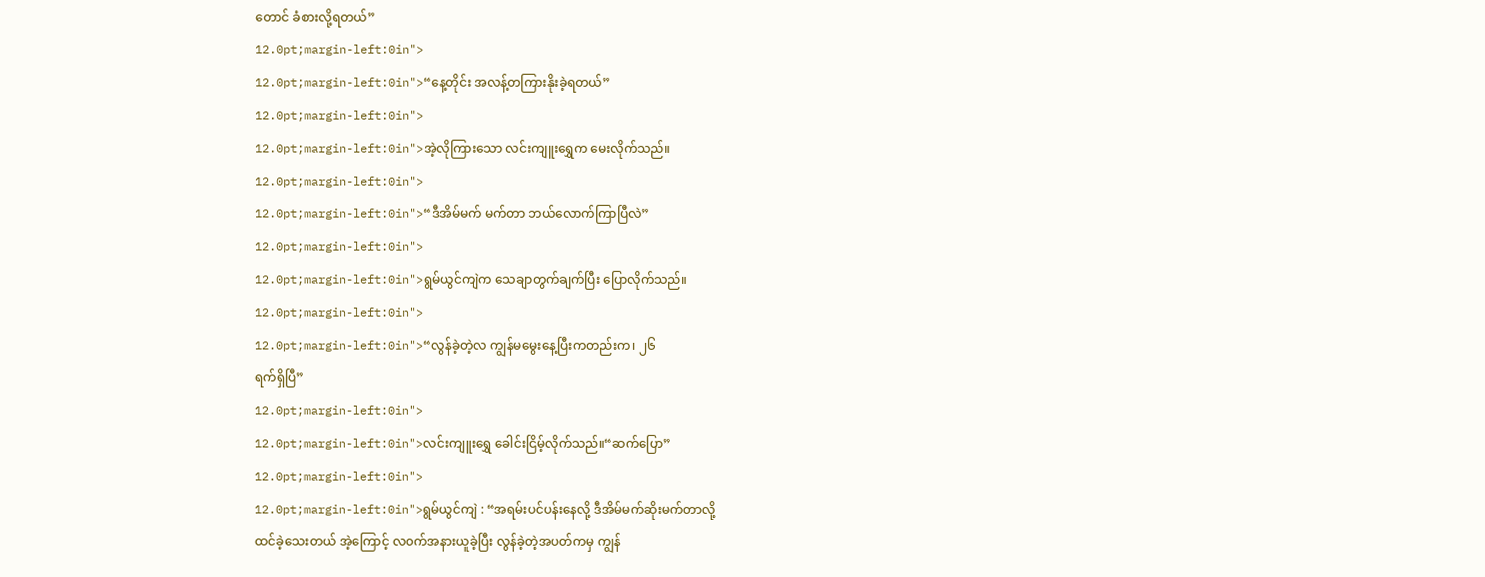တောင် ခံစားလို့ရတယ်”
12.0pt;margin-left:0in">
12.0pt;margin-left:0in">“နေ့တိုင်း အလန့်တကြားနိုးခဲ့ရတယ်”
12.0pt;margin-left:0in">
12.0pt;margin-left:0in">အဲ့လိုကြားသော လင်းကျူးရွှေက မေးလိုက်သည်။
12.0pt;margin-left:0in">
12.0pt;margin-left:0in">“ဒီအိမ်မက် မက်တာ ဘယ်လောက်ကြာပြီလဲ”
12.0pt;margin-left:0in">
12.0pt;margin-left:0in">ရွမ်ယွင်ကျဲက သေချာတွက်ချက်ပြီး ပြောလိုက်သည်။
12.0pt;margin-left:0in">
12.0pt;margin-left:0in">“လွန်ခဲ့တဲ့လ ကျွန်မမွေးနေ့ပြီးကတည်းက၊ ၂၆
ရက်ရှိပြီ”
12.0pt;margin-left:0in">
12.0pt;margin-left:0in">လင်းကျူးရွှေ ခေါင်းငြိမ့်လိုက်သည်။“ဆက်ပြော”
12.0pt;margin-left:0in">
12.0pt;margin-left:0in">ရွမ်ယွင်ကျဲ : “အရမ်းပင်ပန်းနေလို့ ဒီအိမ်မက်ဆိုးမက်တာလို့
ထင်ခဲ့သေးတယ် အဲ့ကြောင့် လ၀က်အနားယူခဲ့ပြီး လွန်ခဲ့တဲ့အပတ်ကမှ ကျွန်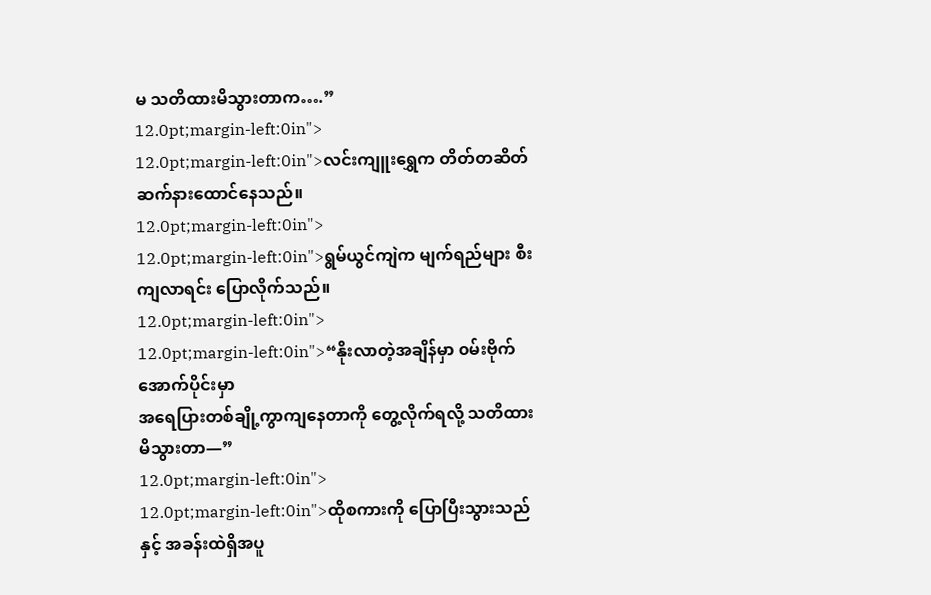မ သတိထားမိသွားတာက….”
12.0pt;margin-left:0in">
12.0pt;margin-left:0in">လင်းကျူးရွှေက တိတ်တဆိတ်ဆက်နားထောင်နေသည်။
12.0pt;margin-left:0in">
12.0pt;margin-left:0in">ရွမ်ယွင်ကျဲက မျက်ရည်များ စီးကျလာရင်း ပြောလိုက်သည်။
12.0pt;margin-left:0in">
12.0pt;margin-left:0in">“နိုးလာတဲ့အချိန်မှာ ၀မ်းဗိုက်အောက်ပိုင်းမှာ
အရေပြားတစ်ချို့ကွာကျနေတာကို တွေ့လိုက်ရလို့ သတိထားမိသွားတာ—”
12.0pt;margin-left:0in">
12.0pt;margin-left:0in">ထိုစကားကို ပြောပြီးသွားသည်နှင့် အခန်းထဲရှိအပူ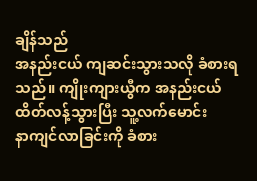ချိန်သည်
အနည်းငယ် ကျဆင်းသွားသလို ခံစားရသည်။ ကျိုးကျားယွီက အနည်းငယ် ထိတ်လန့်သွားပြီး သူ့လက်မောင်း
နာကျင်လာခြင်းကို ခံစား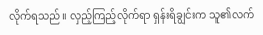လိုက်ရသည်။ လှည့်ကြည့်လိုက်ရာ ရှန်းရိချွင်းက သူ၏လက်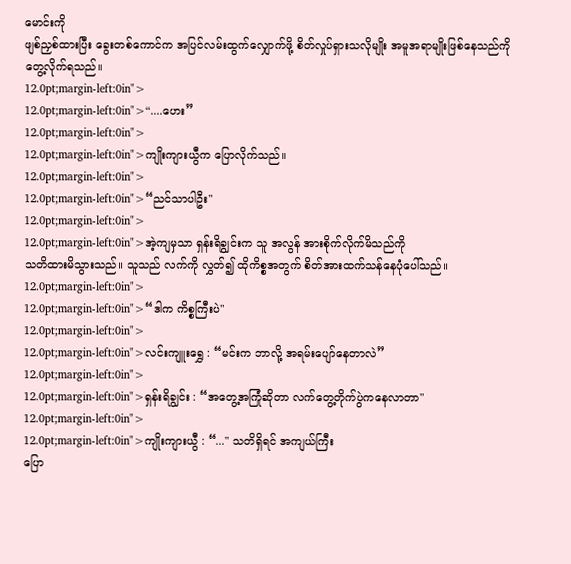မောင်းကို
ဖျစ်ညှစ်ထားပြီး ခွေးတစ်ကောင်က အပြင်လမ်းထွက်လျှောက်ဖို့ စိတ်လှုပ်ရှားသလိုမျိုး အမူအရာမျိုးဖြစ်နေသည်ကို
တွေ့လိုက်ရသည်။
12.0pt;margin-left:0in">
12.0pt;margin-left:0in">“....ဟေး”
12.0pt;margin-left:0in">
12.0pt;margin-left:0in">ကျိုးကျားယွီက ပြောလိုက်သည်။
12.0pt;margin-left:0in">
12.0pt;margin-left:0in">“ညင်သာပါဦး"
12.0pt;margin-left:0in">
12.0pt;margin-left:0in">အဲ့ကျမှသာ ရှန်းရိချွင်းက သူ အလွန် အားစိုက်လိုက်မိသည်ကို
သတိထားမိသွားသည်။ သူသည် လက်ကို လွှတ်၍ ထိုကိစ္စအတွက် စိတ်အားထက်သန်နေပုံပေါ်သည်။
12.0pt;margin-left:0in">
12.0pt;margin-left:0in">“ဒါက ကိစ္စကြီးပဲ"
12.0pt;margin-left:0in">
12.0pt;margin-left:0in">လင်းကျူးရွှေ : “မင်းက ဘာလို့ အရမ်းပျော်နေတာလဲ”
12.0pt;margin-left:0in">
12.0pt;margin-left:0in">ရှန်းရိချွင်း : “အတွေ့အကြုံဆိုတာ လက်တွေ့တိုက်ပွဲကနေလာတာ"
12.0pt;margin-left:0in">
12.0pt;margin-left:0in">ကျိုးကျားယွီ : “..." သတိရှိရင် အကျယ်ကြီး
ပြော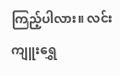ကြည့်ပါလား။ လင်းကျူးရွှေ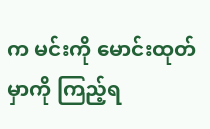က မင်းကို မောင်းထုတ်မှာကို ကြည့်ရ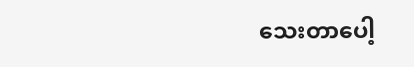သေးတာပေါ့